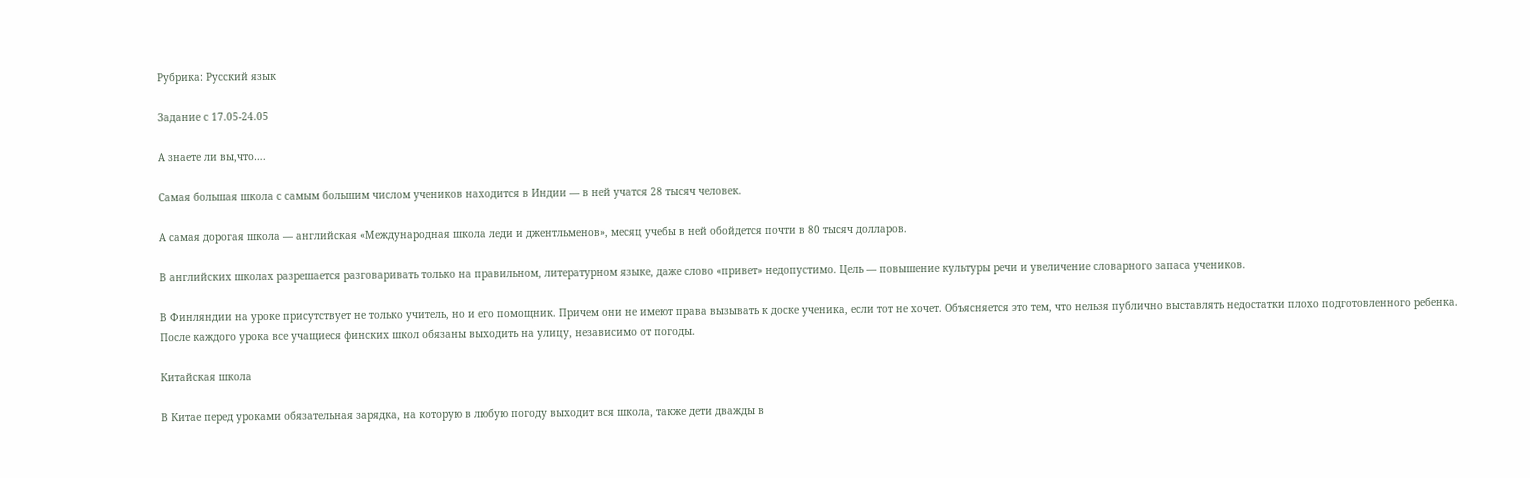Рубрика: Русский язык

Задание с 17.05-24.05

А знаете ли вы,что….

Самая большая школа с самым большим числом учеников находится в Индии — в ней учатся 28 тысяч человек.

А самая дорогая школа — английская «Международная школа леди и джентльменов», месяц учебы в ней обойдется почти в 80 тысяч долларов.

В английских школах разрешается разговаривать только на правильном, литературном языке, даже слово «привет» недопустимо. Цель — повышение культуры речи и увеличение словарного запаса учеников.

В Финляндии на уроке присутствует не только учитель, но и его помощник. Причем они не имеют права вызывать к доске ученика, если тот не хочет. Объясняется это тем, что нельзя публично выставлять недостатки плохо подготовленного ребенка. После каждого урока все учащиеся финских школ обязаны выходить на улицу, независимо от погоды.

Китайская школа

В Китае перед уроками обязательная зарядка, на которую в любую погоду выходит вся школа, также дети дважды в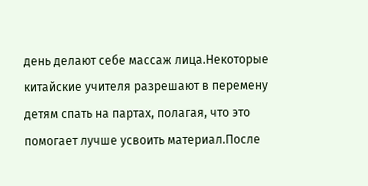день делают себе массаж лица.Некоторые китайские учителя разрешают в перемену детям спать на партах, полагая, что это помогает лучше усвоить материал.После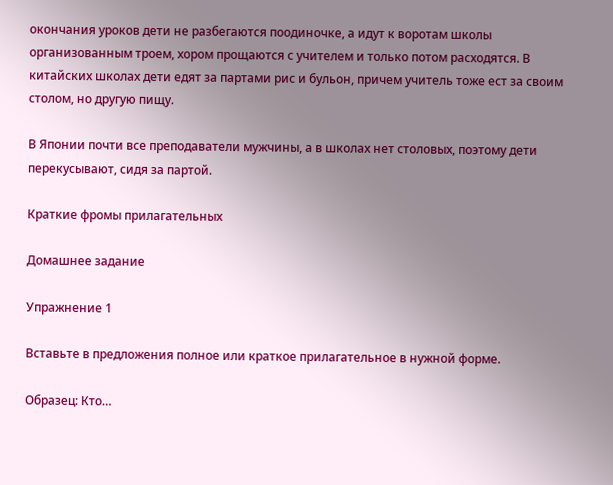окончания уроков дети не разбегаются поодиночке, а идут к воротам школы организованным троем, хором прощаются с учителем и только потом расходятся. В китайских школах дети едят за партами рис и бульон, причем учитель тоже ест за своим столом, но другую пищу.

В Японии почти все преподаватели мужчины, а в школах нет столовых, поэтому дети перекусывают, сидя за партой.

Краткие фромы прилагательных

Домашнее задание

Упражнение 1

Вставьте в предложения полное или краткое прилагательное в нужной форме.

Образец: Кто…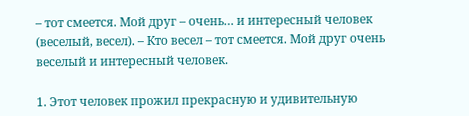– тот смеется. Мой друг – очень… и интересный человек (веселый, весел). – Кто весел – тот смеется. Мой друг очень веселый и интересный человек.

1. Этот человек прожил прекрасную и удивительную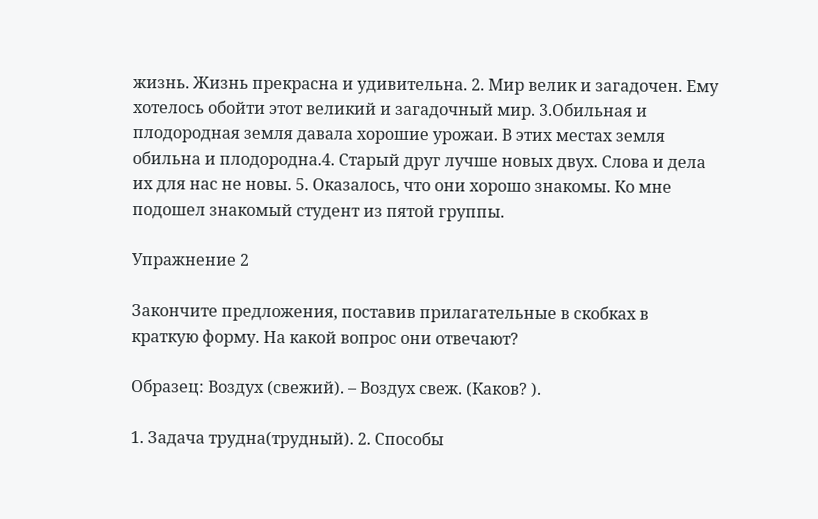жизнь. Жизнь прекрасна и удивительна. 2. Мир велик и загадочен. Ему хотелось обойти этот великий и загадочный мир. 3.Обильная и плодородная земля давала хорошие урожаи. В этих местах земля обильна и плодородна.4. Старый друг лучше новых двух. Слова и дела их для нас не новы. 5. Оказалось, что они хорошо знакомы. Ко мне подошел знакомый студент из пятой группы.

Упражнение 2

Закончите предложения, поставив прилагательные в скобках в краткую форму. На какой вопрос они отвечают?

Образец: Воздух (свежий). – Воздух свеж. (Каков? ).

1. Задача трудна(трудный). 2. Способы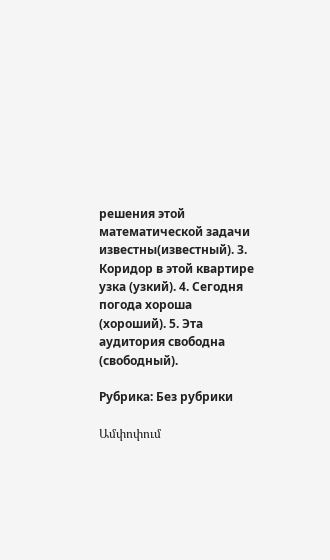решения этой математической задачи известны(известный). 3. Коридор в этой квартире узка (узкий). 4. Сегодня погода хороша (хороший). 5. Эта аудитория свободна (свободный).

Рубрика: Без рубрики

Ամփոփում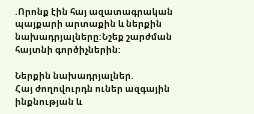.Որոնք էին հայ ազատագրական պայքարի արտաքին և ներքին նախադրյալները:Նշեք շարժման հայտնի գործիչներին:

Ներքին նախադրյալներ.
Հայ ժողովուրդն ուներ ազգային ինքնության և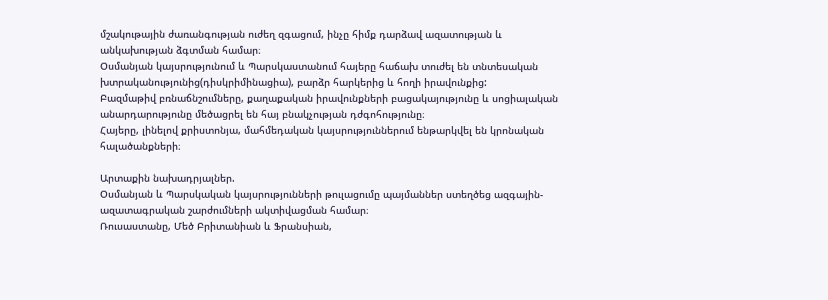մշակութային ժառանգության ուժեղ զգացում, ինչը հիմք դարձավ ազատության և անկախության ձգտման համար։
Օսմանյան կայսրությունում և Պարսկաստանում հայերը հաճախ տուժել են տնտեսական խտրականությունից(դիսկրիմինացիա), բարձր հարկերից և հողի իրավունքից:
Բազմաթիվ բռնաճնշումները, քաղաքական իրավունքների բացակայությունը և սոցիալական անարդարությունը մեծացրել են հայ բնակչության դժգոհությունը։
Հայերը, լինելով քրիստոնյա, մահմեդական կայսրություններում ենթարկվել են կրոնական հալածանքների։

Արտաքին նախադրյալներ.
Օսմանյան և Պարսկական կայսրությունների թուլացումը պայմաններ ստեղծեց ազգային-ազատագրական շարժումների ակտիվացման համար։
Ռուսաստանը, Մեծ Բրիտանիան և Ֆրանսիան,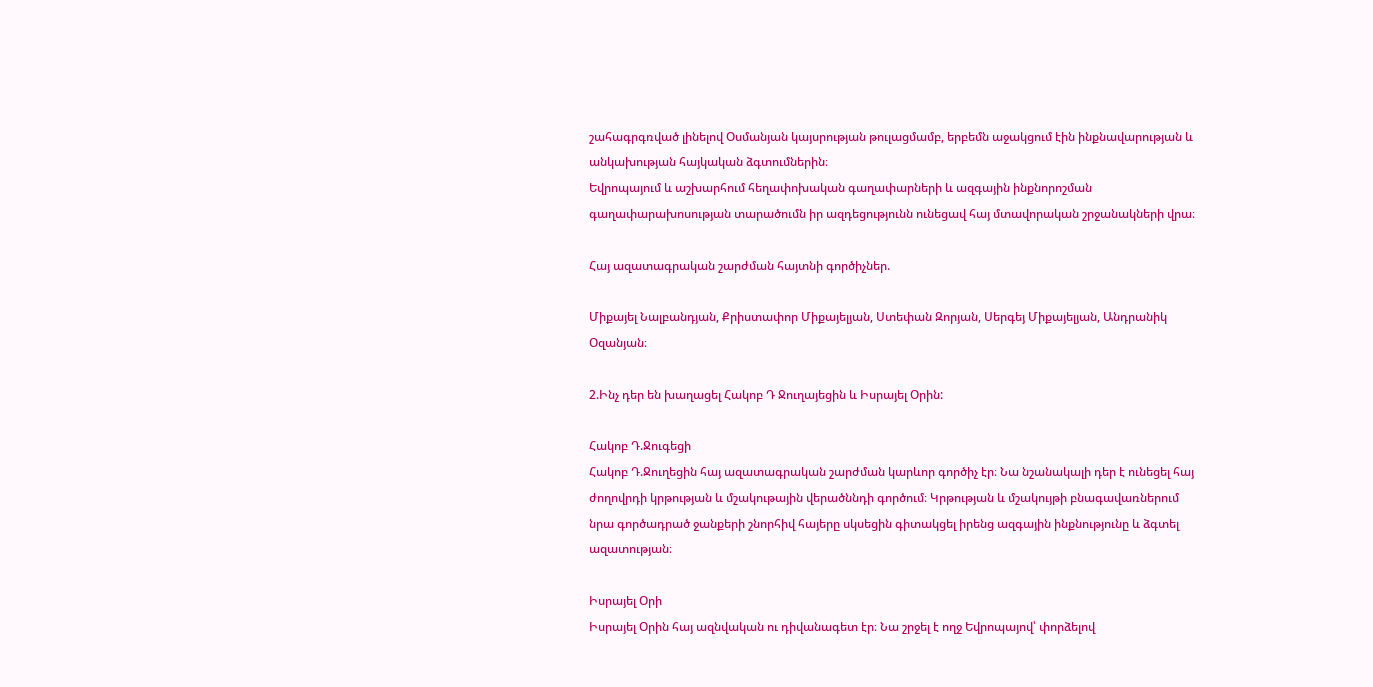շահագրգռված լինելով Օսմանյան կայսրության թուլացմամբ, երբեմն աջակցում էին ինքնավարության և անկախության հայկական ձգտումներին։
Եվրոպայում և աշխարհում հեղափոխական գաղափարների և ազգային ինքնորոշման գաղափարախոսության տարածումն իր ազդեցությունն ունեցավ հայ մտավորական շրջանակների վրա։

Հայ ազատագրական շարժման հայտնի գործիչներ.

Միքայել Նալբանդյան, Քրիստափոր Միքայելյան, Ստեփան Զորյան, Սերգեյ Միքայելյան, Անդրանիկ Օզանյան։

2.Ինչ դեր են խաղացել Հակոբ Դ Ջուղայեցին և Իսրայել Օրին:

Հակոբ Դ.Ջուգեցի
Հակոբ Դ.Ջուղեցին հայ ազատագրական շարժման կարևոր գործիչ էր։ Նա նշանակալի դեր է ունեցել հայ ժողովրդի կրթության և մշակութային վերածննդի գործում։ Կրթության և մշակույթի բնագավառներում նրա գործադրած ջանքերի շնորհիվ հայերը սկսեցին գիտակցել իրենց ազգային ինքնությունը և ձգտել ազատության։

Իսրայել Օրի
Իսրայել Օրին հայ ազնվական ու դիվանագետ էր։ Նա շրջել է ողջ Եվրոպայով՝ փորձելով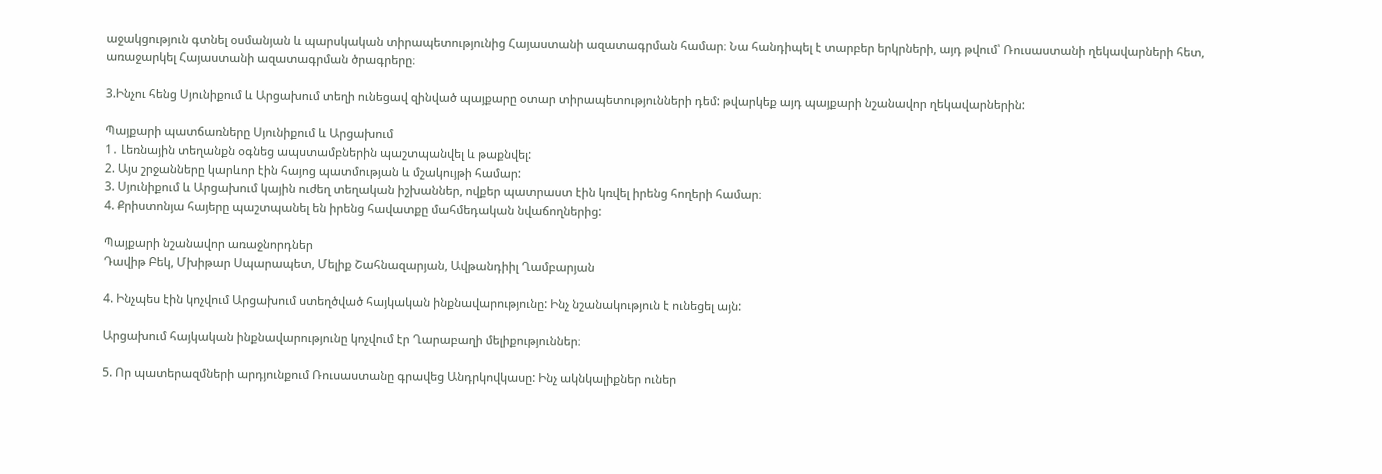աջակցություն գտնել օսմանյան և պարսկական տիրապետությունից Հայաստանի ազատագրման համար։ Նա հանդիպել է տարբեր երկրների, այդ թվում՝ Ռուսաստանի ղեկավարների հետ, առաջարկել Հայաստանի ազատագրման ծրագրերը։

3.Ինչու հենց Սյունիքում և Արցախում տեղի ունեցավ զինված պայքարը օտար տիրապետությունների դեմ: թվարկեք այդ պայքարի նշանավոր ղեկավարներին:

Պայքարի պատճառները Սյունիքում և Արցախում
1․ Լեռնային տեղանքն օգնեց ապստամբներին պաշտպանվել և թաքնվել:
2. Այս շրջանները կարևոր էին հայոց պատմության և մշակույթի համար:
3. Սյունիքում և Արցախում կային ուժեղ տեղական իշխաններ, ովքեր պատրաստ էին կռվել իրենց հողերի համար։
4. Քրիստոնյա հայերը պաշտպանել են իրենց հավատքը մահմեդական նվաճողներից:

Պայքարի նշանավոր առաջնորդներ
Դավիթ Բեկ, Մխիթար Սպարապետ, Մելիք Շահնազարյան, Ավթանդիիլ Ղամբարյան

4. Ինչպես էին կոչվում Արցախում ստեղծված հայկական ինքնավարությունը: Ինչ նշանակություն է ունեցել այն:

Արցախում հայկական ինքնավարությունը կոչվում էր Ղարաբաղի մելիքություններ։

5. Որ պատերազմների արդյունքում Ռուսաստանը գրավեց Անդրկովկասը: Ինչ ակնկալիքներ ուներ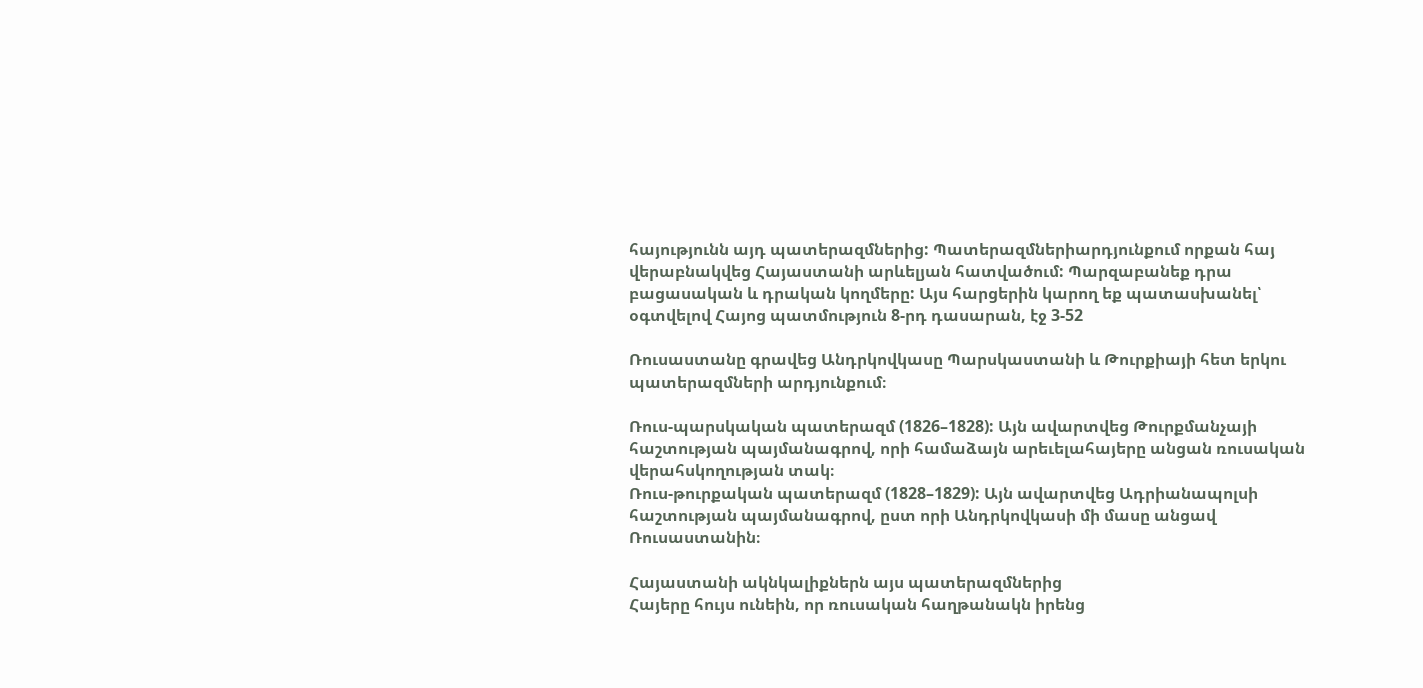հայությունն այդ պատերազմներից: Պատերազմներիարդյունքում որքան հայ վերաբնակվեց Հայաստանի արևելյան հատվածում: Պարզաբանեք դրա բացասական և դրական կողմերը: Այս հարցերին կարող եք պատասխանել՝ օգտվելով Հայոց պատմություն 8-րդ դասարան, էջ 3-52

Ռուսաստանը գրավեց Անդրկովկասը Պարսկաստանի և Թուրքիայի հետ երկու պատերազմների արդյունքում։

Ռուս-պարսկական պատերազմ (1826–1828): Այն ավարտվեց Թուրքմանչայի հաշտության պայմանագրով, որի համաձայն արեւելահայերը անցան ռուսական վերահսկողության տակ։
Ռուս-թուրքական պատերազմ (1828–1829): Այն ավարտվեց Ադրիանապոլսի հաշտության պայմանագրով, ըստ որի Անդրկովկասի մի մասը անցավ Ռուսաստանին։

Հայաստանի ակնկալիքներն այս պատերազմներից
Հայերը հույս ունեին, որ ռուսական հաղթանակն իրենց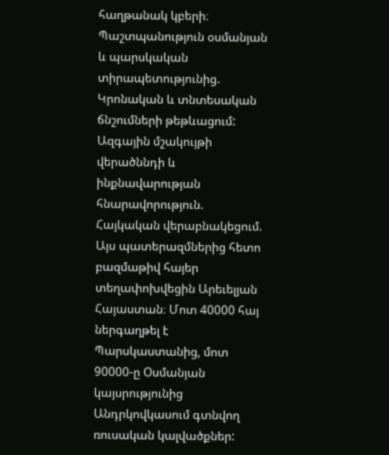հաղթանակ կբերի։
Պաշտպանություն օսմանյան և պարսկական տիրապետությունից.
Կրոնական և տնտեսական ճնշումների թեթևացում:
Ազգային մշակույթի վերածննդի և ինքնավարության հնարավորություն.
Հայկական վերաբնակեցում.
Այս պատերազմներից հետո բազմաթիվ հայեր տեղափոխվեցին Արեւելյան Հայաստան։ Մոտ 40000 հայ ներգաղթել է Պարսկաստանից, մոտ 90000-ը Օսմանյան կայսրությունից Անդրկովկասում գտնվող ռուսական կալվածքներ: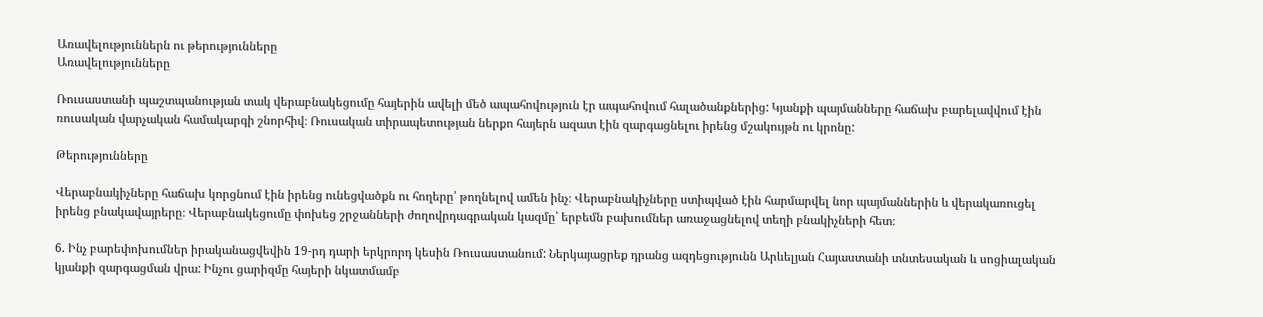Առավելություններն ու թերությունները
Առավելությունները

Ռուսաստանի պաշտպանության տակ վերաբնակեցումը հայերին ավելի մեծ ապահովություն էր ապահովում հալածանքներից: Կյանքի պայմանները հաճախ բարելավվում էին ռուսական վարչական համակարգի շնորհիվ։ Ռուսական տիրապետության ներքո հայերն ազատ էին զարգացնելու իրենց մշակույթն ու կրոնը:

Թերությունները

Վերաբնակիչները հաճախ կորցնում էին իրենց ունեցվածքն ու հողերը՝ թողնելով ամեն ինչ։ Վերաբնակիչները ստիպված էին հարմարվել նոր պայմաններին և վերակառուցել իրենց բնակավայրերը։ Վերաբնակեցումը փոխեց շրջանների ժողովրդագրական կազմը՝ երբեմն բախումներ առաջացնելով տեղի բնակիչների հետ։

6. Ինչ բարեփոխումներ իրականացվեվին 19-րդ դարի երկրորդ կեսին Ռուսաստանում: Ներկայացրեք դրանց ազդեցությունն Արևելյան Հայաստանի տնտեսական և սոցիալական կյանքի զարգացման վրա: Ինչու ցարիզմը հայերի նկատմամբ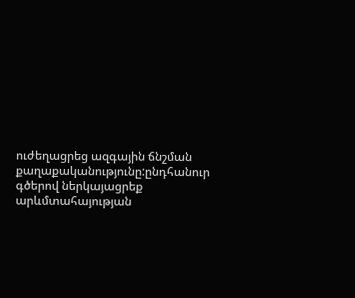ուժեղացրեց ազգային ճնշման քաղաքականությունը:ընդհանուր գծերով ներկայացրեք արևմտահայության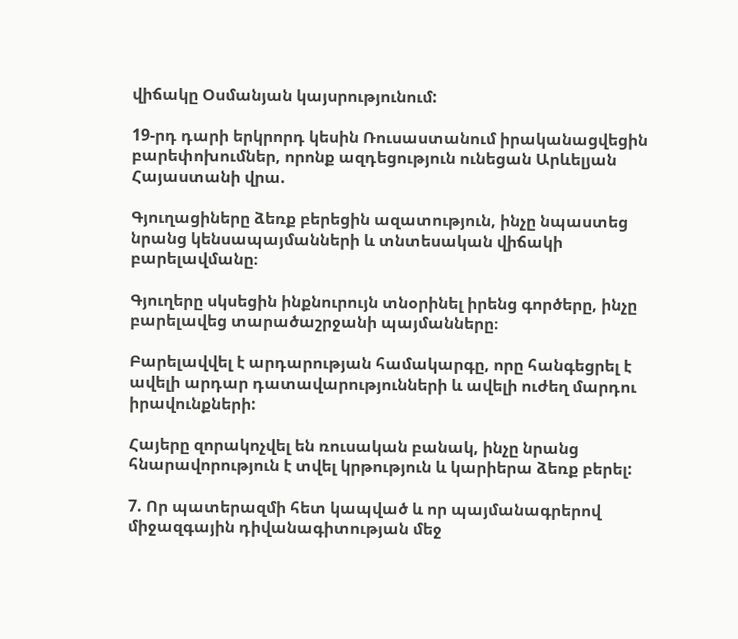վիճակը Օսմանյան կայսրությունում:

19-րդ դարի երկրորդ կեսին Ռուսաստանում իրականացվեցին բարեփոխումներ, որոնք ազդեցություն ունեցան Արևելյան Հայաստանի վրա.

Գյուղացիները ձեռք բերեցին ազատություն, ինչը նպաստեց նրանց կենսապայմանների և տնտեսական վիճակի բարելավմանը։

Գյուղերը սկսեցին ինքնուրույն տնօրինել իրենց գործերը, ինչը բարելավեց տարածաշրջանի պայմանները։

Բարելավվել է արդարության համակարգը, որը հանգեցրել է ավելի արդար դատավարությունների և ավելի ուժեղ մարդու իրավունքների:

Հայերը զորակոչվել են ռուսական բանակ, ինչը նրանց հնարավորություն է տվել կրթություն և կարիերա ձեռք բերել:

7. Որ պատերազմի հետ կապված և որ պայմանագրերով միջազգային դիվանագիտության մեջ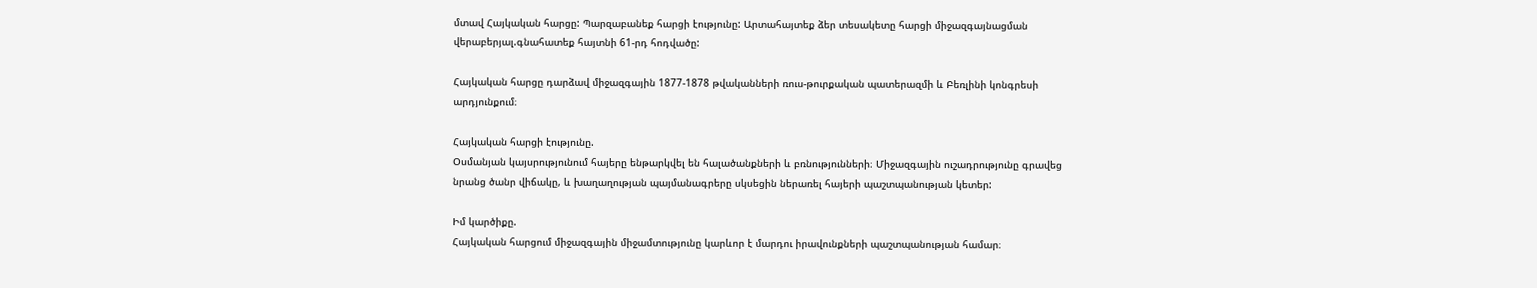մտավ Հայկական հարցը: Պարզաբանեք հարցի էությունը: Արտահայտեք ձեր տեսակետը հարցի միջազգայնացման վերաբերյալ.գնահատեք հայտնի 61-րդ հոդվածը:

Հայկական հարցը դարձավ միջազգային 1877-1878 թվականների ռուս-թուրքական պատերազմի և Բեռլինի կոնգրեսի արդյունքում։

Հայկական հարցի էությունը.
Օսմանյան կայսրությունում հայերը ենթարկվել են հալածանքների և բռնությունների։ Միջազգային ուշադրությունը գրավեց նրանց ծանր վիճակը, և խաղաղության պայմանագրերը սկսեցին ներառել հայերի պաշտպանության կետեր:

Իմ կարծիքը.
Հայկական հարցում միջազգային միջամտությունը կարևոր է մարդու իրավունքների պաշտպանության համար։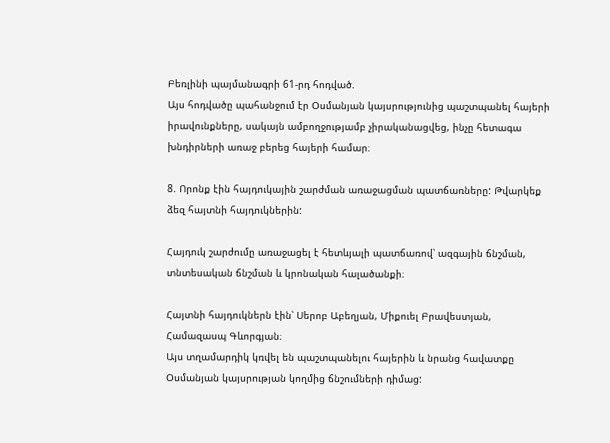Բեռլինի պայմանագրի 61-րդ հոդված.
Այս հոդվածը պահանջում էր Օսմանյան կայսրությունից պաշտպանել հայերի իրավունքները, սակայն ամբողջությամբ չիրականացվեց, ինչը հետագա խնդիրների առաջ բերեց հայերի համար։

8. Որոնք էին հայդուկային շարժման առաջացման պատճառները: Թվարկեք ձեզ հայտնի հայդուկներին:

Հայդուկ շարժումը առաջացել է հետևյալի պատճառով՝ ազգային ճնշման, տնտեսական ճնշման և կրոնական հալածանքի։

Հայտնի հայդուկներն էին՝ Սերոբ Աբեղյան, Միքուել Բրավեստյան, Համազասպ Գևորգյան։
Այս տղամարդիկ կռվել են պաշտպանելու հայերին և նրանց հավատքը Օսմանյան կայսրության կողմից ճնշումների դիմաց: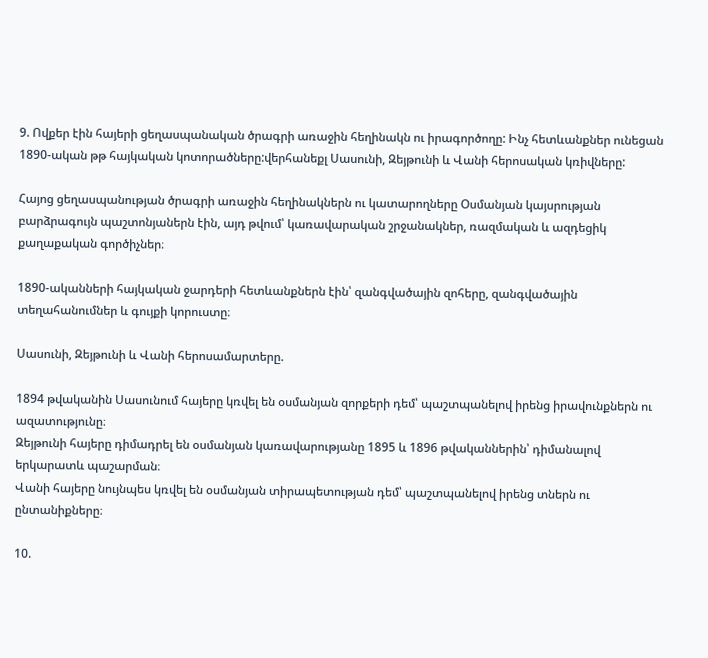9. Ովքեր էին հայերի ցեղասպանական ծրագրի առաջին հեղինակն ու իրագործողը: Ինչ հետևանքներ ունեցան 1890-ական թթ հայկական կոտորածները:վերհանեքլ Սասունի, Զեյթունի և Վանի հերոսական կռիվները:

Հայոց ցեղասպանության ծրագրի առաջին հեղինակներն ու կատարողները Օսմանյան կայսրության բարձրագույն պաշտոնյաներն էին, այդ թվում՝ կառավարական շրջանակներ, ռազմական և ազդեցիկ քաղաքական գործիչներ։

1890-ականների հայկական ջարդերի հետևանքներն էին՝ զանգվածային զոհերը, զանգվածային տեղահանումներ և գույքի կորուստը։

Սասունի, Զեյթունի և Վանի հերոսամարտերը.

1894 թվականին Սասունում հայերը կռվել են օսմանյան զորքերի դեմ՝ պաշտպանելով իրենց իրավունքներն ու ազատությունը։
Զեյթունի հայերը դիմադրել են օսմանյան կառավարությանը 1895 և 1896 թվականներին՝ դիմանալով երկարատև պաշարման։
Վանի հայերը նույնպես կռվել են օսմանյան տիրապետության դեմ՝ պաշտպանելով իրենց տներն ու ընտանիքները։

10.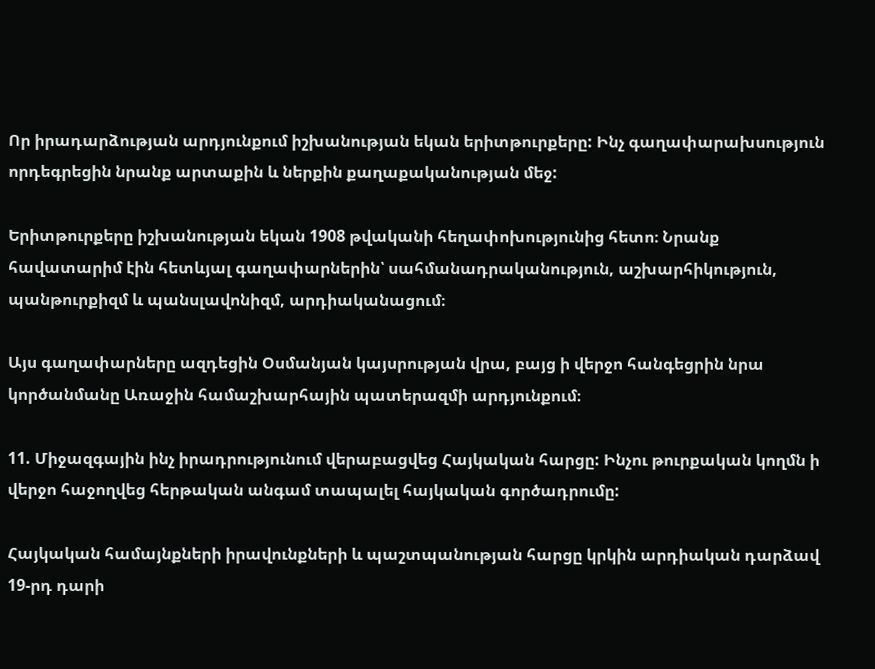Որ իրադարձության արդյունքում իշխանության եկան երիտթուրքերը: Ինչ գաղափարախսություն որդեգրեցին նրանք արտաքին և ներքին քաղաքականության մեջ:

Երիտթուրքերը իշխանության եկան 1908 թվականի հեղափոխությունից հետո։ Նրանք հավատարիմ էին հետևյալ գաղափարներին՝ սահմանադրականություն, աշխարհիկություն, պանթուրքիզմ և պանսլավոնիզմ, արդիականացում։

Այս գաղափարները ազդեցին Օսմանյան կայսրության վրա, բայց ի վերջո հանգեցրին նրա կործանմանը Առաջին համաշխարհային պատերազմի արդյունքում։

11. Միջազգային ինչ իրադրությունում վերաբացվեց Հայկական հարցը: Ինչու թուրքական կողմն ի վերջո հաջողվեց հերթական անգամ տապալել հայկական գործադրումը:

Հայկական համայնքների իրավունքների և պաշտպանության հարցը կրկին արդիական դարձավ 19-րդ դարի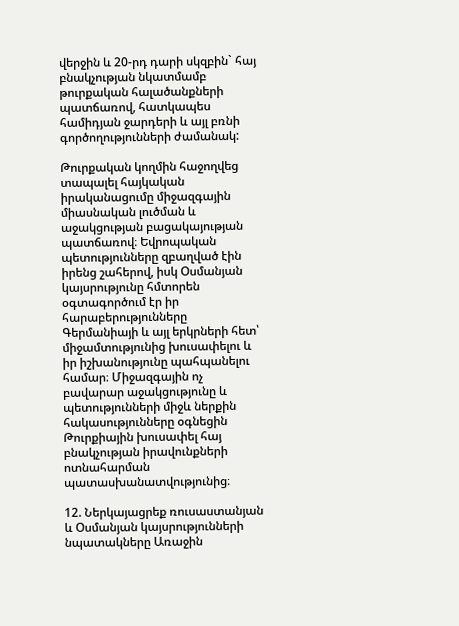վերջին և 20-րդ դարի սկզբին` հայ բնակչության նկատմամբ թուրքական հալածանքների պատճառով, հատկապես համիդյան ջարդերի և այլ բռնի գործողությունների ժամանակ:

Թուրքական կողմին հաջողվեց տապալել հայկական իրականացումը միջազգային միասնական լուծման և աջակցության բացակայության պատճառով։ Եվրոպական պետությունները զբաղված էին իրենց շահերով, իսկ Օսմանյան կայսրությունը հմտորեն օգտագործում էր իր հարաբերությունները Գերմանիայի և այլ երկրների հետ՝ միջամտությունից խուսափելու և իր իշխանությունը պահպանելու համար։ Միջազգային ոչ բավարար աջակցությունը և պետությունների միջև ներքին հակասությունները օգնեցին Թուրքիային խուսափել հայ բնակչության իրավունքների ոտնահարման պատասխանատվությունից։

12. Ներկայացրեք ռուսաստանյան և Օսմանյան կայսրությունների նպատակները Առաջին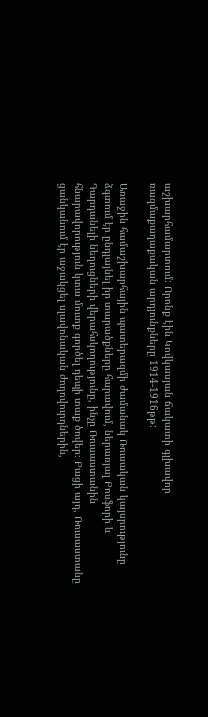աշխարհամարտում: Որոնք էին Կովկասյան ճակատի գլխավոր ռազմաքաղաքական արդյունքները 1914-1916թթ:

Առաջին համաշխարհային պատերազմի ժամանակ Ռուսական կայսրությունը ձգտում էր ընդլայնել իր տարածքները հարավում, ներառյալ Բոսֆորի և Դարդանելի նեղուցների վերահսկողությունը, ինչը Ռուսաստանին հնարավորություն կտա մուտք գործել դեպի տաք ծովեր։ Բացի այդ, Ռուսաստանը ցանկանում էր աջակցել սլավոնական ժողովուրդներին,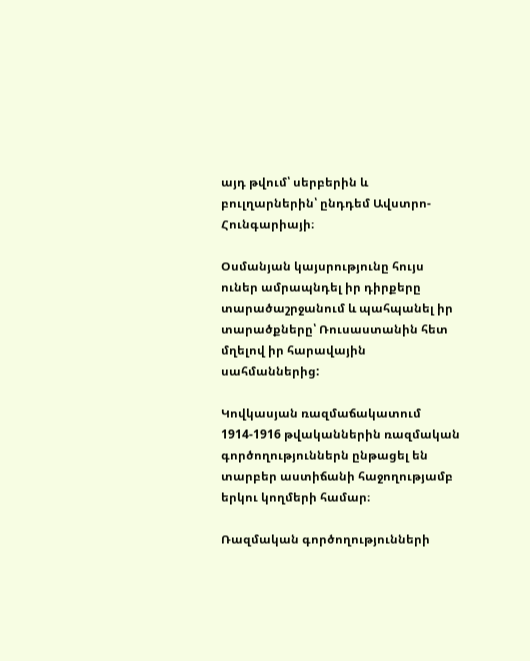այդ թվում՝ սերբերին և բուլղարներին՝ ընդդեմ Ավստրո-Հունգարիայի։

Օսմանյան կայսրությունը հույս ուներ ամրապնդել իր դիրքերը տարածաշրջանում և պահպանել իր տարածքները՝ Ռուսաստանին հետ մղելով իր հարավային սահմաններից:

Կովկասյան ռազմաճակատում 1914-1916 թվականներին ռազմական գործողություններն ընթացել են տարբեր աստիճանի հաջողությամբ երկու կողմերի համար։

Ռազմական գործողությունների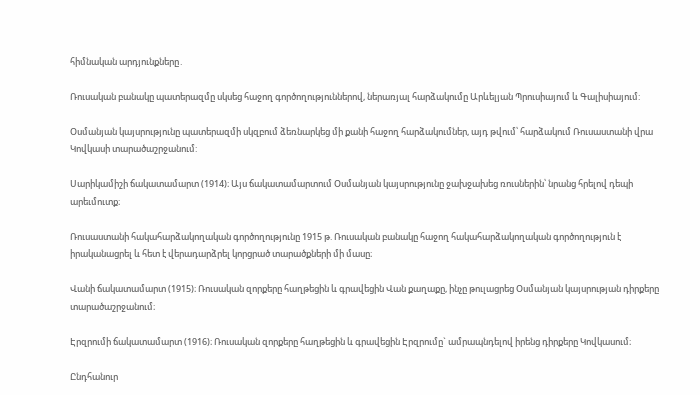հիմնական արդյունքները․

Ռուսական բանակը պատերազմը սկսեց հաջող գործողություններով, ներառյալ հարձակումը Արևելյան Պրուսիայում և Գալիսիայում:

Օսմանյան կայսրությունը պատերազմի սկզբում ձեռնարկեց մի քանի հաջող հարձակումներ, այդ թվում՝ հարձակում Ռուսաստանի վրա Կովկասի տարածաշրջանում:

Սարիկամիշի ճակատամարտ (1914)։ Այս ճակատամարտում Օսմանյան կայսրությունը ջախջախեց ռուսներին՝ նրանց հրելով դեպի արեւմուտք։

Ռուսաստանի հակահարձակողական գործողությունը 1915 թ. Ռուսական բանակը հաջող հակահարձակողական գործողություն է իրականացրել և հետ է վերադարձրել կորցրած տարածքների մի մասը։

Վանի ճակատամարտ (1915)։ Ռուսական զորքերը հաղթեցին և գրավեցին Վան քաղաքը, ինչը թուլացրեց Օսմանյան կայսրության դիրքերը տարածաշրջանում։

Էրզրումի ճակատամարտ (1916)։ Ռուսական զորքերը հաղթեցին և գրավեցին Էրզրումը` ամրապնդելով իրենց դիրքերը Կովկասում։

Ընդհանուր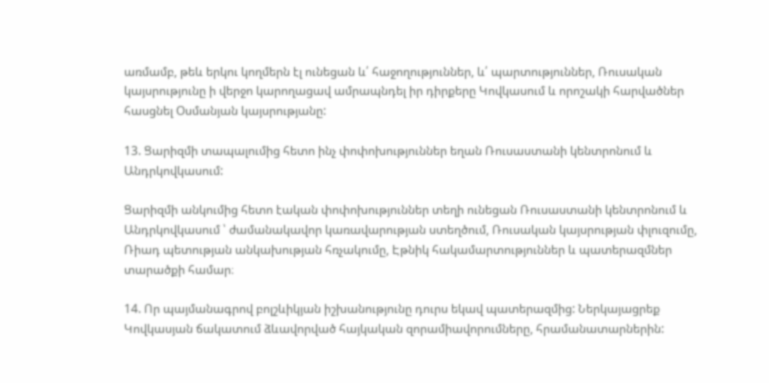առմամբ, թեև երկու կողմերն էլ ունեցան և՛ հաջողություններ, և՛ պարտություններ, Ռուսական կայսրությունը ի վերջո կարողացավ ամրապնդել իր դիրքերը Կովկասում և որոշակի հարվածներ հասցնել Օսմանյան կայսրությանը:

13. Ցարիզմի տապալումից հետո ինչ փոփոխություններ եղան Ռուսաստանի կենտրոնում և Անդրկովկասում:

Ցարիզմի անկումից հետո էական փոփոխություններ տեղի ունեցան Ռուսաստանի կենտրոնում և Անդրկովկասում ՝ ժամանակավոր կառավարության ստեղծում, Ռուսական կայսրության փլուզումը, Ռիադ պետության անկախության հռչակումը, Էթնիկ հակամարտություններ և պատերազմներ տարածքի համար։

14. Որ պայմանագրով բոլշևիկյան իշխանությունը դուրս եկավ պատերազմից: Ներկայացրեք Կովկասյան ճակատում ձևավորված հայկական զորամիավորումները, հրամանատարներին: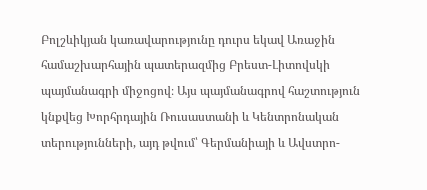Բոլշևիկյան կառավարությունը դուրս եկավ Առաջին համաշխարհային պատերազմից Բրեստ-Լիտովսկի պայմանագրի միջոցով։ Այս պայմանագրով հաշտություն կնքվեց Խորհրդային Ռուսաստանի և Կենտրոնական տերությունների, այդ թվում՝ Գերմանիայի և Ավստրո-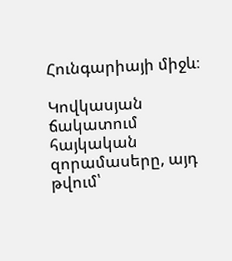Հունգարիայի միջև։

Կովկասյան ճակատում հայկական զորամասերը, այդ թվում՝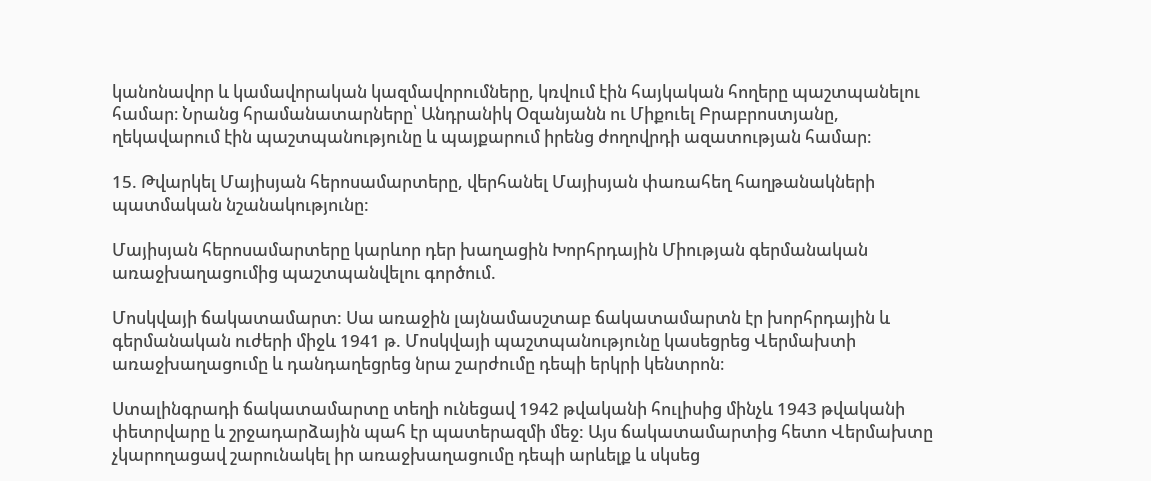կանոնավոր և կամավորական կազմավորումները, կռվում էին հայկական հողերը պաշտպանելու համար։ Նրանց հրամանատարները՝ Անդրանիկ Օզանյանն ու Միքուել Բրաբրոստյանը, ղեկավարում էին պաշտպանությունը և պայքարում իրենց ժողովրդի ազատության համար։

15. Թվարկել Մայիսյան հերոսամարտերը, վերհանել Մայիսյան փառահեղ հաղթանակների պատմական նշանակությունը:

Մայիսյան հերոսամարտերը կարևոր դեր խաղացին Խորհրդային Միության գերմանական առաջխաղացումից պաշտպանվելու գործում.

Մոսկվայի ճակատամարտ: Սա առաջին լայնամասշտաբ ճակատամարտն էր խորհրդային և գերմանական ուժերի միջև 1941 թ. Մոսկվայի պաշտպանությունը կասեցրեց Վերմախտի առաջխաղացումը և դանդաղեցրեց նրա շարժումը դեպի երկրի կենտրոն։

Ստալինգրադի ճակատամարտը տեղի ունեցավ 1942 թվականի հուլիսից մինչև 1943 թվականի փետրվարը և շրջադարձային պահ էր պատերազմի մեջ: Այս ճակատամարտից հետո Վերմախտը չկարողացավ շարունակել իր առաջխաղացումը դեպի արևելք և սկսեց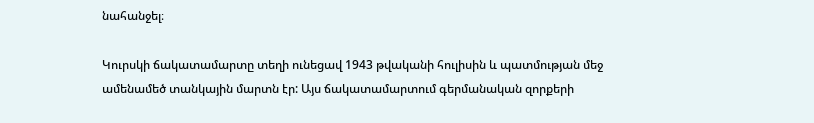նահանջել։

Կուրսկի ճակատամարտը տեղի ունեցավ 1943 թվականի հուլիսին և պատմության մեջ ամենամեծ տանկային մարտն էր: Այս ճակատամարտում գերմանական զորքերի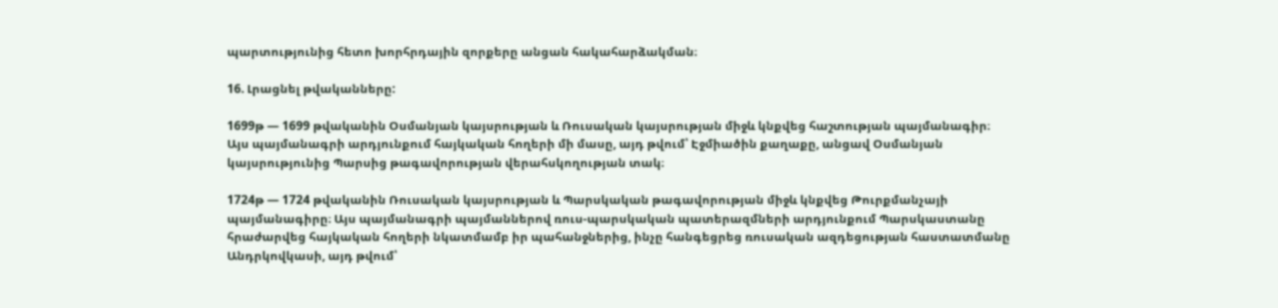պարտությունից հետո խորհրդային զորքերը անցան հակահարձակման։

16. Լրացնել թվականները:

1699թ — 1699 թվականին Օսմանյան կայսրության և Ռուսական կայսրության միջև կնքվեց հաշտության պայմանագիր։ Այս պայմանագրի արդյունքում հայկական հողերի մի մասը, այդ թվում՝ Էջմիածին քաղաքը, անցավ Օսմանյան կայսրությունից Պարսից թագավորության վերահսկողության տակ։

1724թ — 1724 թվականին Ռուսական կայսրության և Պարսկական թագավորության միջև կնքվեց Թուրքմանչայի պայմանագիրը։ Այս պայմանագրի պայմաններով ռուս-պարսկական պատերազմների արդյունքում Պարսկաստանը հրաժարվեց հայկական հողերի նկատմամբ իր պահանջներից, ինչը հանգեցրեց ռուսական ազդեցության հաստատմանը Անդրկովկասի, այդ թվում՝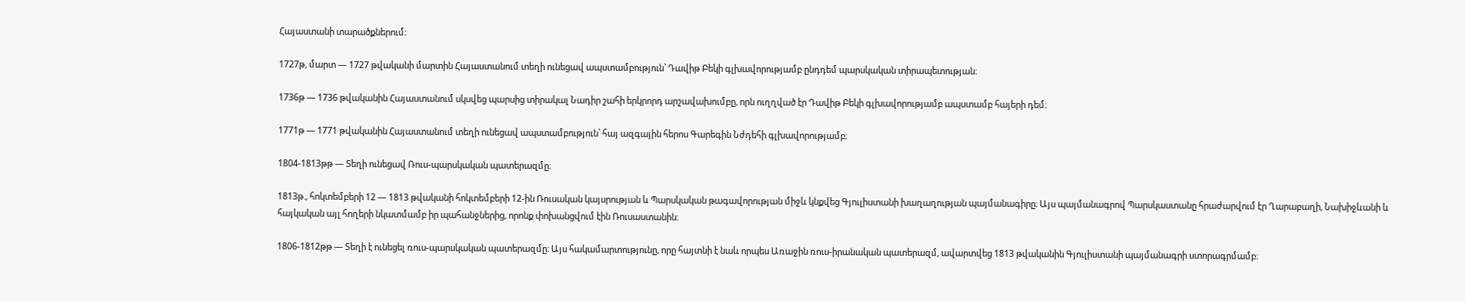Հայաստանի տարածքներում։

1727թ, մարտ — 1727 թվականի մարտին Հայաստանում տեղի ունեցավ ապստամբություն՝ Դավիթ Բեկի գլխավորությամբ ընդդեմ պարսկական տիրապետության։

1736թ — 1736 թվականին Հայաստանում սկսվեց պարսից տիրակալ Նադիր շահի երկրորդ արշավախումբը, որն ուղղված էր Դավիթ Բեկի գլխավորությամբ ապստամբ հայերի դեմ։

1771թ — 1771 թվականին Հայաստանում տեղի ունեցավ ապստամբություն՝ հայ ազգային հերոս Գարեգին Նժդեհի գլխավորությամբ։

1804-1813թթ — Տեղի ունեցավ Ռուս-պարսկական պատերազմը։

1813թ., հոկտեմբերի 12 — 1813 թվականի հոկտեմբերի 12-ին Ռուսական կայսրության և Պարսկական թագավորության միջև կնքվեց Գյուլիստանի խաղաղության պայմանագիրը։ Այս պայմանագրով Պարսկաստանը հրաժարվում էր Ղարաբաղի, Նախիջևանի և հայկական այլ հողերի նկատմամբ իր պահանջներից, որոնք փոխանցվում էին Ռուսաստանին։

1806-1812թթ — Տեղի է ունեցել ռուս-պարսկական պատերազմը։ Այս հակամարտությունը, որը հայտնի է նաև որպես Առաջին ռուս-իրանական պատերազմ, ավարտվեց 1813 թվականին Գյուլիստանի պայմանագրի ստորագրմամբ։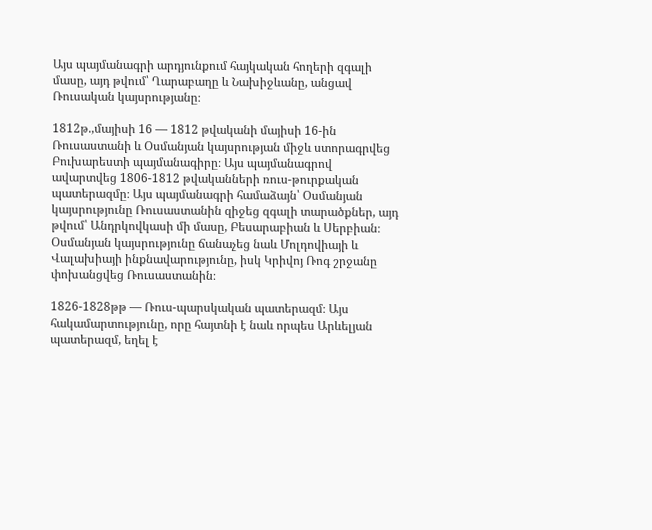Այս պայմանագրի արդյունքում հայկական հողերի զգալի մասը, այդ թվում՝ Ղարաբաղը և Նախիջևանը, անցավ Ռուսական կայսրությանը։

1812թ.,մայիսի 16 — 1812 թվականի մայիսի 16-ին Ռուսաստանի և Օսմանյան կայսրության միջև ստորագրվեց Բուխարեստի պայմանագիրը։ Այս պայմանագրով ավարտվեց 1806-1812 թվականների ռուս-թուրքական պատերազմը։ Այս պայմանագրի համաձայն՝ Օսմանյան կայսրությունը Ռուսաստանին զիջեց զգալի տարածքներ, այդ թվում՝ Անդրկովկասի մի մասը, Բեսարաբիան և Սերբիան։ Օսմանյան կայսրությունը ճանաչեց նաև Մոլդովիայի և Վալախիայի ինքնավարությունը, իսկ Կրիվոյ Ռոգ շրջանը փոխանցվեց Ռուսաստանին։

1826-1828թթ — Ռուս-պարսկական պատերազմ։ Այս հակամարտությունը, որը հայտնի է նաև որպես Արևելյան պատերազմ, եղել է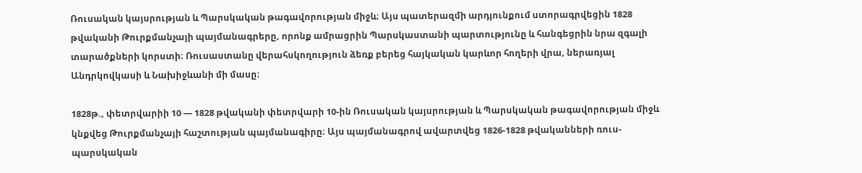Ռուսական կայսրության և Պարսկական թագավորության միջև։ Այս պատերազմի արդյունքում ստորագրվեցին 1828 թվականի Թուրքմանչայի պայմանագրերը, որոնք ամրացրին Պարսկաստանի պարտությունը և հանգեցրին նրա զգալի տարածքների կորստի։ Ռուսաստանը վերահսկողություն ձեռք բերեց հայկական կարևոր հողերի վրա, ներառյալ Անդրկովկասի և Նախիջևանի մի մասը։

1828թ., փետրվարիի 10 — 1828 թվականի փետրվարի 10-ին Ռուսական կայսրության և Պարսկական թագավորության միջև կնքվեց Թուրքմանչայի հաշտության պայմանագիրը։ Այս պայմանագրով ավարտվեց 1826-1828 թվականների ռուս-պարսկական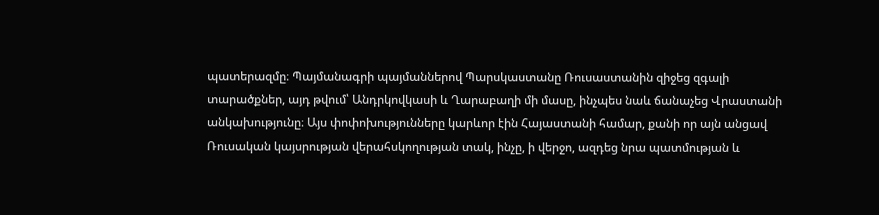պատերազմը։ Պայմանագրի պայմաններով Պարսկաստանը Ռուսաստանին զիջեց զգալի տարածքներ, այդ թվում՝ Անդրկովկասի և Ղարաբաղի մի մասը, ինչպես նաև ճանաչեց Վրաստանի անկախությունը։ Այս փոփոխությունները կարևոր էին Հայաստանի համար, քանի որ այն անցավ Ռուսական կայսրության վերահսկողության տակ, ինչը, ի վերջո, ազդեց նրա պատմության և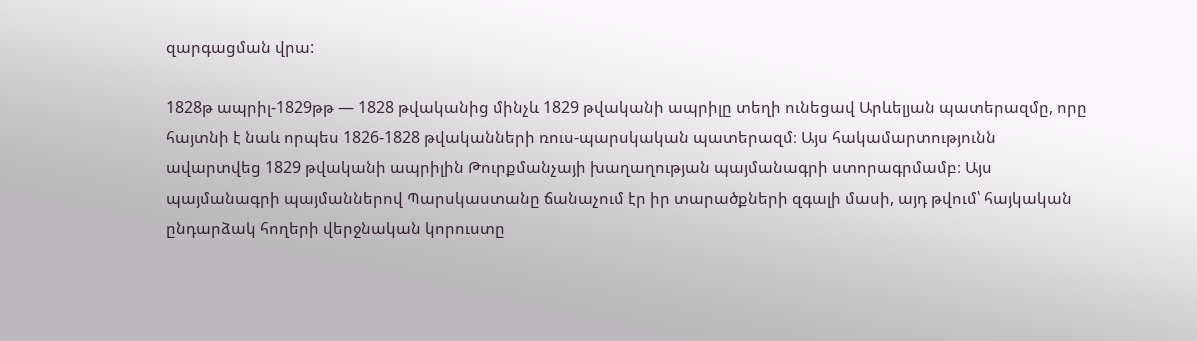զարգացման վրա:

1828թ ապրիլ-1829թթ — 1828 թվականից մինչև 1829 թվականի ապրիլը տեղի ունեցավ Արևելյան պատերազմը, որը հայտնի է նաև որպես 1826-1828 թվականների ռուս-պարսկական պատերազմ։ Այս հակամարտությունն ավարտվեց 1829 թվականի ապրիլին Թուրքմանչայի խաղաղության պայմանագրի ստորագրմամբ։ Այս պայմանագրի պայմաններով Պարսկաստանը ճանաչում էր իր տարածքների զգալի մասի, այդ թվում՝ հայկական ընդարձակ հողերի վերջնական կորուստը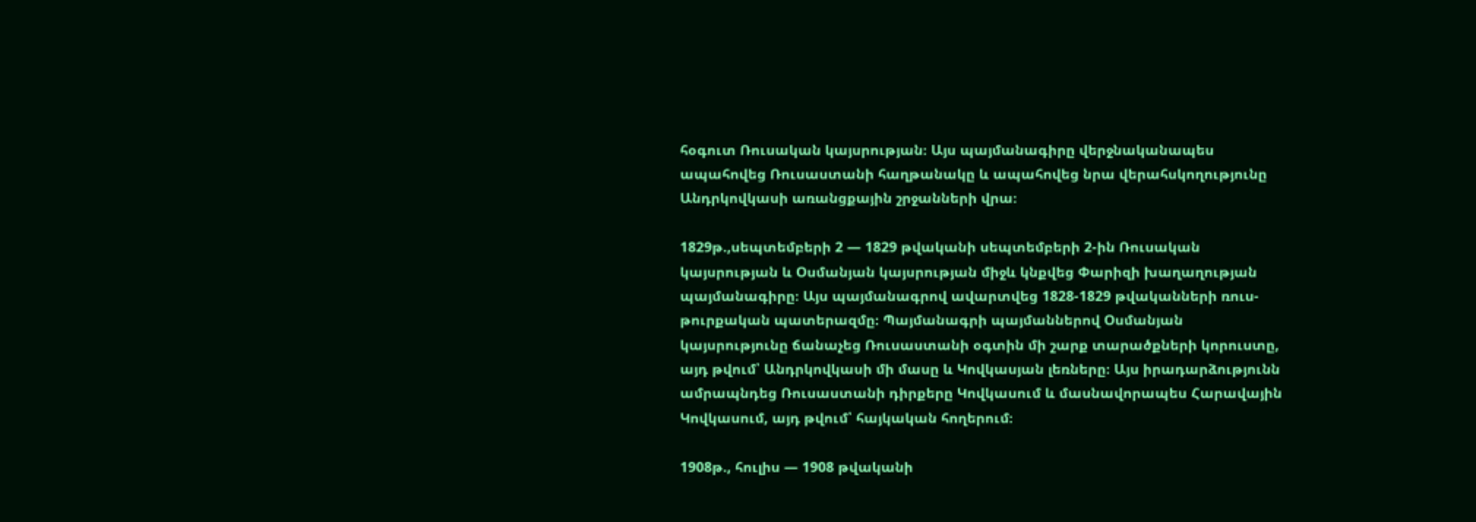հօգուտ Ռուսական կայսրության։ Այս պայմանագիրը վերջնականապես ապահովեց Ռուսաստանի հաղթանակը և ապահովեց նրա վերահսկողությունը Անդրկովկասի առանցքային շրջանների վրա։

1829թ.,սեպտեմբերի 2 — 1829 թվականի սեպտեմբերի 2-ին Ռուսական կայսրության և Օսմանյան կայսրության միջև կնքվեց Փարիզի խաղաղության պայմանագիրը։ Այս պայմանագրով ավարտվեց 1828-1829 թվականների ռուս-թուրքական պատերազմը։ Պայմանագրի պայմաններով Օսմանյան կայսրությունը ճանաչեց Ռուսաստանի օգտին մի շարք տարածքների կորուստը, այդ թվում՝ Անդրկովկասի մի մասը և Կովկասյան լեռները։ Այս իրադարձությունն ամրապնդեց Ռուսաստանի դիրքերը Կովկասում և մասնավորապես Հարավային Կովկասում, այդ թվում՝ հայկական հողերում։

1908թ., հուլիս — 1908 թվականի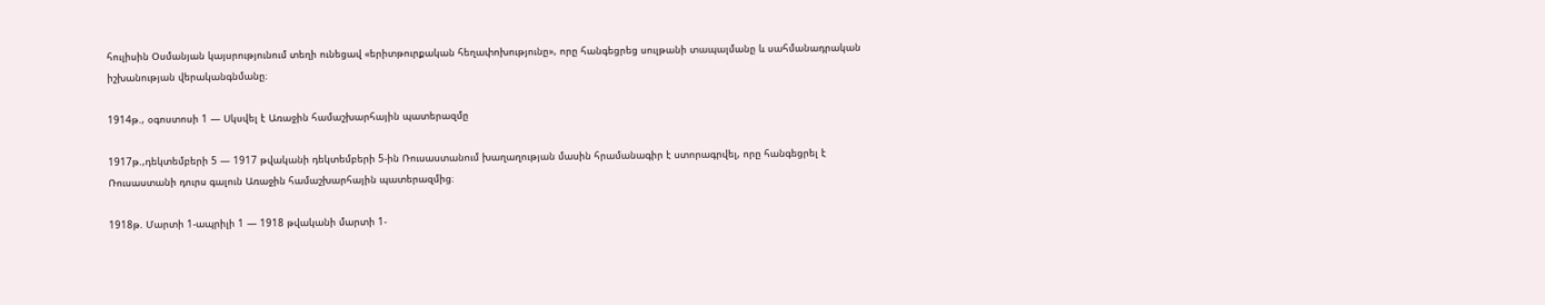հուլիսին Օսմանյան կայսրությունում տեղի ունեցավ «երիտթուրքական հեղափոխությունը», որը հանգեցրեց սուլթանի տապալմանը և սահմանադրական իշխանության վերականգնմանը։

1914թ., օգոստոսի 1 — Սկսվել է Առաջին համաշխարհային պատերազմը

1917թ.,դեկտեմբերի 5 — 1917 թվականի դեկտեմբերի 5-ին Ռուսաստանում խաղաղության մասին հրամանագիր է ստորագրվել, որը հանգեցրել է Ռուսաստանի դուրս գալուն Առաջին համաշխարհային պատերազմից։

1918թ. Մարտի 1-ապրիլի 1 — 1918 թվականի մարտի 1-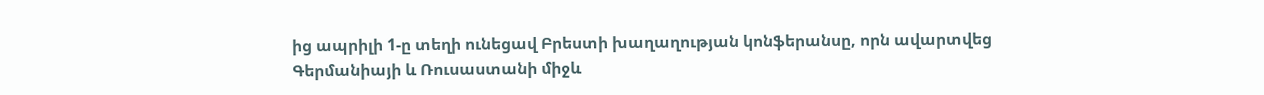ից ապրիլի 1-ը տեղի ունեցավ Բրեստի խաղաղության կոնֆերանսը, որն ավարտվեց Գերմանիայի և Ռուսաստանի միջև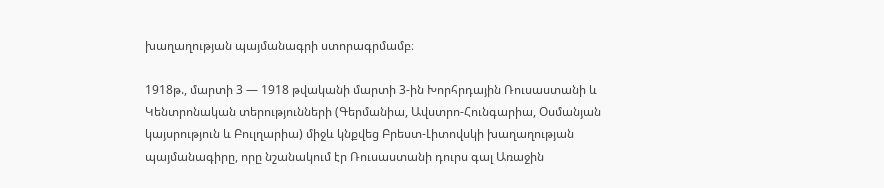խաղաղության պայմանագրի ստորագրմամբ։

1918թ., մարտի 3 — 1918 թվականի մարտի 3-ին Խորհրդային Ռուսաստանի և Կենտրոնական տերությունների (Գերմանիա, Ավստրո-Հունգարիա, Օսմանյան կայսրություն և Բուլղարիա) միջև կնքվեց Բրեստ-Լիտովսկի խաղաղության պայմանագիրը, որը նշանակում էր Ռուսաստանի դուրս գալ Առաջին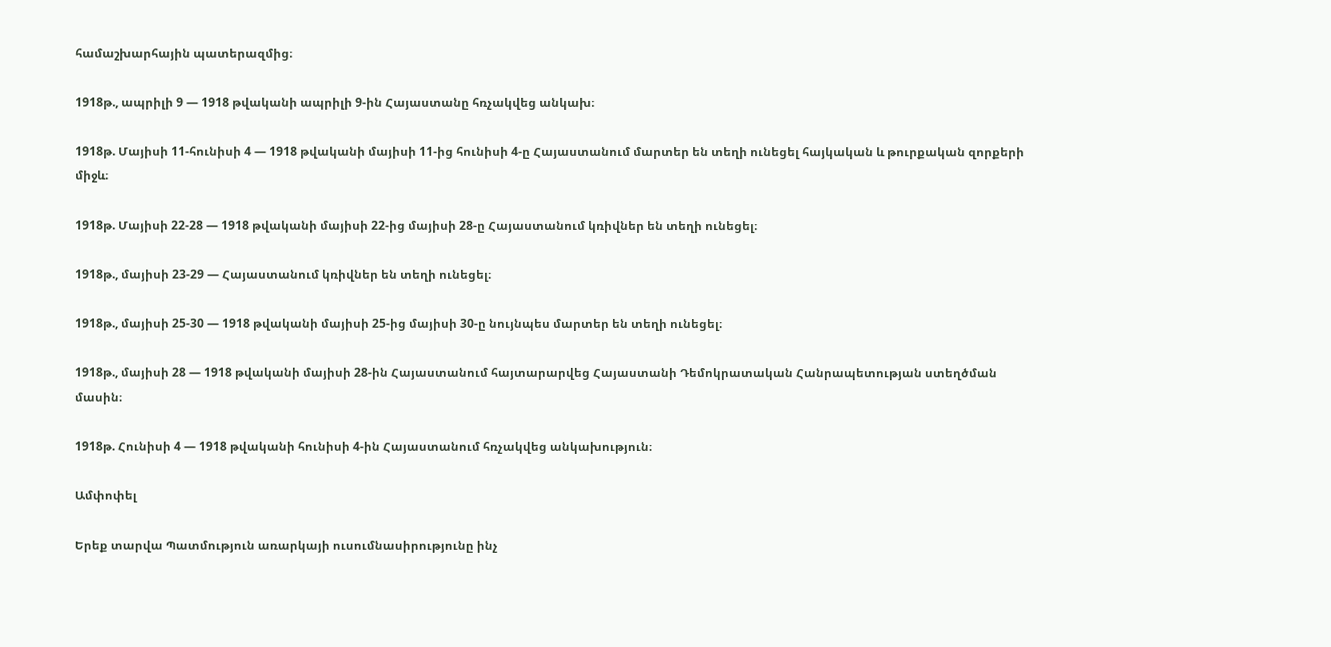համաշխարհային պատերազմից։

1918թ., ապրիլի 9 — 1918 թվականի ապրիլի 9-ին Հայաստանը հռչակվեց անկախ։

1918թ. Մայիսի 11-հունիսի 4 — 1918 թվականի մայիսի 11-ից հունիսի 4-ը Հայաստանում մարտեր են տեղի ունեցել հայկական և թուրքական զորքերի միջև։

1918թ. Մայիսի 22-28 — 1918 թվականի մայիսի 22-ից մայիսի 28-ը Հայաստանում կռիվներ են տեղի ունեցել։

1918թ., մայիսի 23-29 — Հայաստանում կռիվներ են տեղի ունեցել։

1918թ., մայիսի 25-30 — 1918 թվականի մայիսի 25-ից մայիսի 30-ը նույնպես մարտեր են տեղի ունեցել։

1918թ., մայիսի 28 — 1918 թվականի մայիսի 28-ին Հայաստանում հայտարարվեց Հայաստանի Դեմոկրատական Հանրապետության ստեղծման մասին։

1918թ. Հունիսի 4 — 1918 թվականի հունիսի 4-ին Հայաստանում հռչակվեց անկախություն։

Ամփոփել

Երեք տարվա Պատմություն առարկայի ուսումնասիրությունը ինչ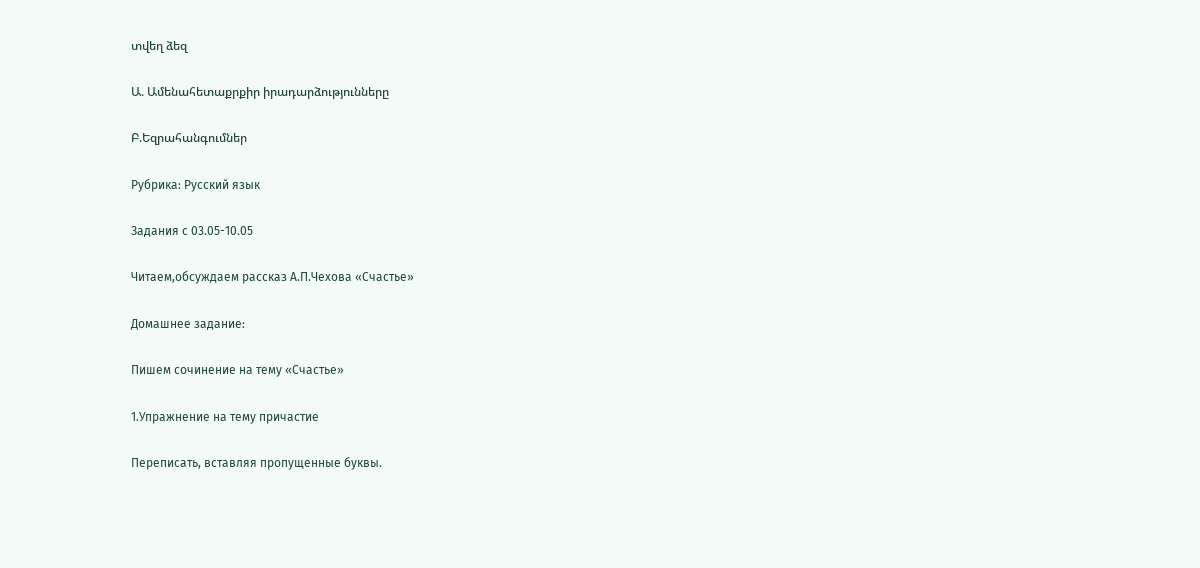տվեղ ձեզ

Ա. Ամենահետաքրքիր իրադարձությունները

Բ.Եզրահանգումներ

Рубрика: Русский язык

Задания с 03.05-10.05

Читаем,обсуждаем рассказ А.П.Чехова «Счастье»

Домашнее задание:

Пишем сочинение на тему «Счастье»

1.Упражнение на тему причастие

Переписать, вставляя пропущенные буквы.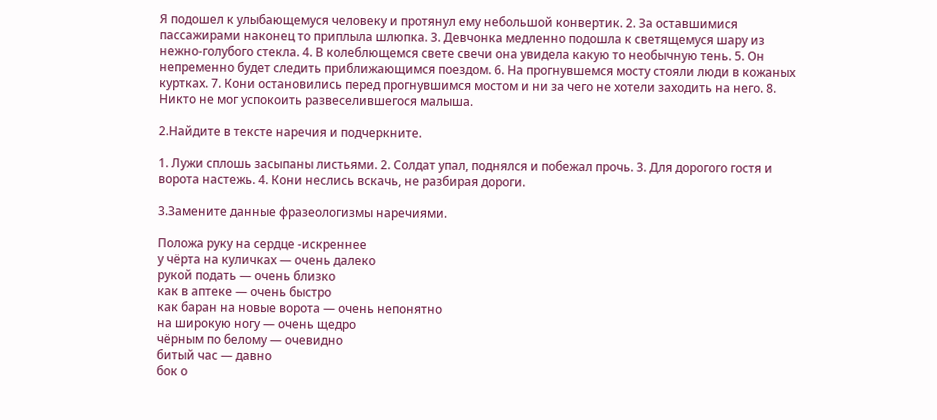Я подошел к улыбающемуся человеку и протянул ему небольшой конвертик. 2. За оставшимися пассажирами наконец то приплыла шлюпка. 3. Девчонка медленно подошла к светящемуся шару из нежно-голубого стекла. 4. В колеблющемся свете свечи она увидела какую то необычную тень. 5. Он непременно будет следить приближающимся поездом. 6. На прогнувшемся мосту стояли люди в кожаных куртках. 7. Кони остановились перед прогнувшимся мостом и ни за чего не хотели заходить на него. 8. Никто не мог успокоить развеселившегося малыша.

2.Найдите в тексте наречия и подчеркните.

1. Лужи сплошь засыпаны листьями. 2. Солдат упал, поднялся и побежал прочь. 3. Для дорогого гостя и ворота настежь. 4. Кони неслись вскачь, не разбирая дороги.

3.Замените данные фразеологизмы наречиями.

Положа руку на сердце -искреннее
у чёрта на куличках — очень далеко
рукой подать — очень близко
как в аптеке — очень быстро
как баран на новые ворота — очень непонятно
на широкую ногу — очень щедро
чёрным по белому — очевидно
битый час — давно
бок о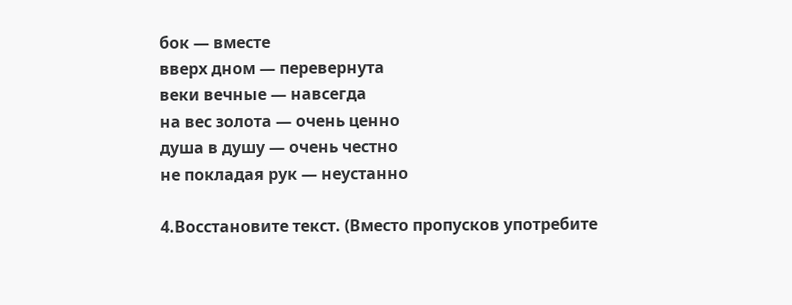бок — вместе
вверх дном — перевернута
веки вечные — навсегда
на вес золота — очень ценно
душа в душу — очень честно
не покладая рук — неустанно

4.Восстановите текст. (Вместо пропусков употребите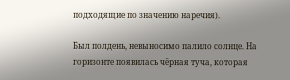подходящие по значению наречия).

Был полдень, невыносимо палило солнце. На горизонте появилась чёрная туча, которая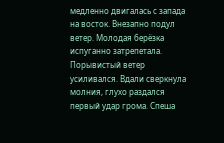медленно двигалась с запада на восток. Внезапно подул ветер. Молодая берёзка испуганно затрепетала. Порывистый ветер усиливался. Вдали сверкнула молния, глухо раздался первый удар грома. Спеша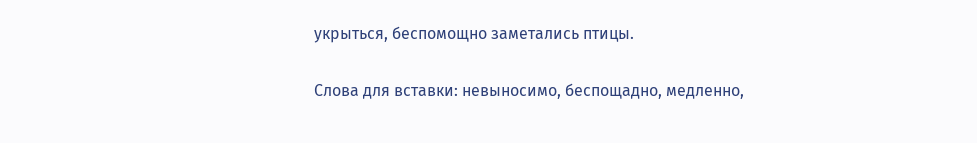укрыться, беспомощно заметались птицы.

Слова для вставки: невыносимо, беспощадно, медленно,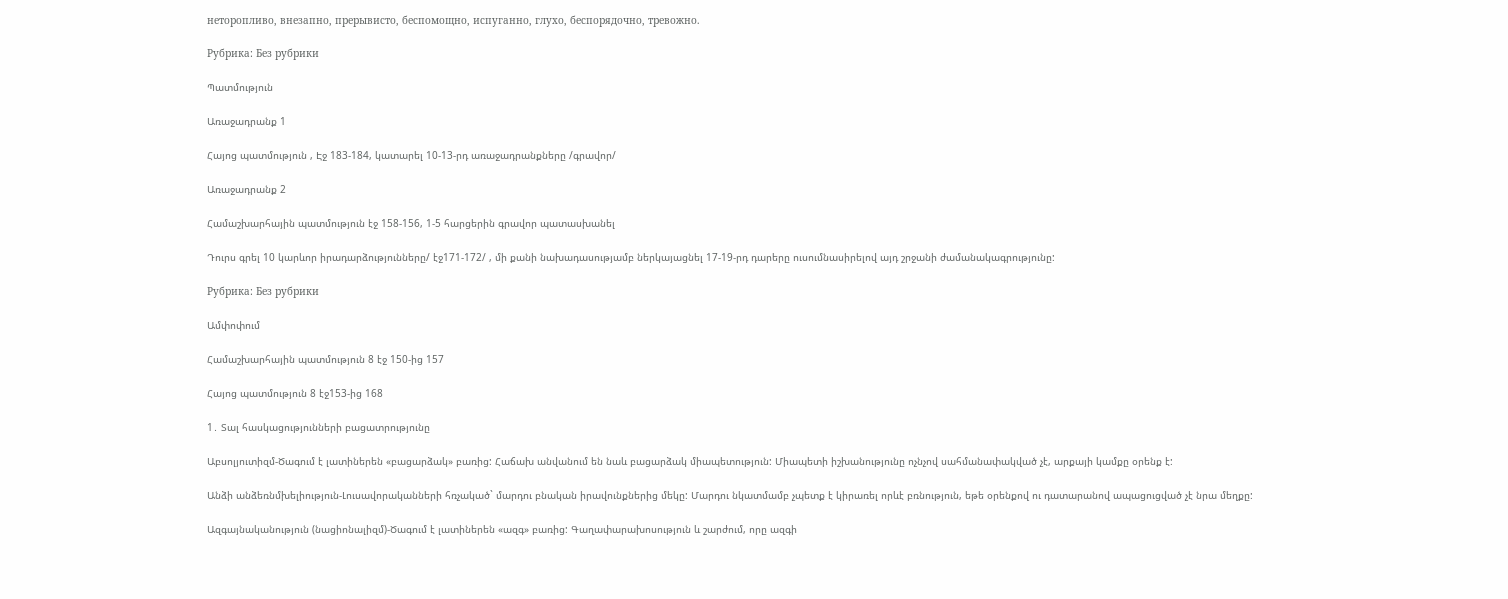неторопливо, внезапно, прерывисто, беспомощно, испуганно, глухо, беспорядочно, тревожно.

Рубрика: Без рубрики

Պատմություն

Առաջադրանք 1

Հայոց պատմություն , Էջ 183-184, կատարել 10-13-րդ առաջադրանքները /գրավոր/

Առաջադրանք 2

Համաշխարհային պատմություն էջ 158-156, 1-5 հարցերին գրավոր պատասխանել

Դուրս գրել 10 կարևոր իրադարձությունները/ էջ171-172/ , մի քանի նախադասությամբ ներկայացնել 17-19-րդ դարերը ուսումնասիրելով այդ շրջանի ժամանակագրությունը:

Рубрика: Без рубрики

Ամփոփում

Համաշխարհային պատմություն 8 էջ 150-ից 157

Հայոց պատմություն 8 էջ153-ից 168

1․ Տալ հասկացությունների բացատրությունը

Աբսոլյուտիզմ-Ծագում է լատիներեն «բացարձակ» բառից: Հաճախ անվանում են նաև բացարձակ միապետություն: Միապետի իշխանությունը ոչնչով սահմանափակված չէ, արքայի կամքը օրենք է:

Անձի անձեռնմխելիություն-Լուսավորականների հռչակած` մարդու բնական իրավունքներից մեկը: Մարդու նկատմամբ չպետք է կիրառել որևէ բռնություն, եթե օրենքով ու դատարանով ապացուցված չէ նրա մեղքը:

Ազգայնականություն (նացիոնալիզմ)-Ծագում է լատիներեն «ազգ» բառից: Գաղափարախոսություն և շարժում, որը ազգի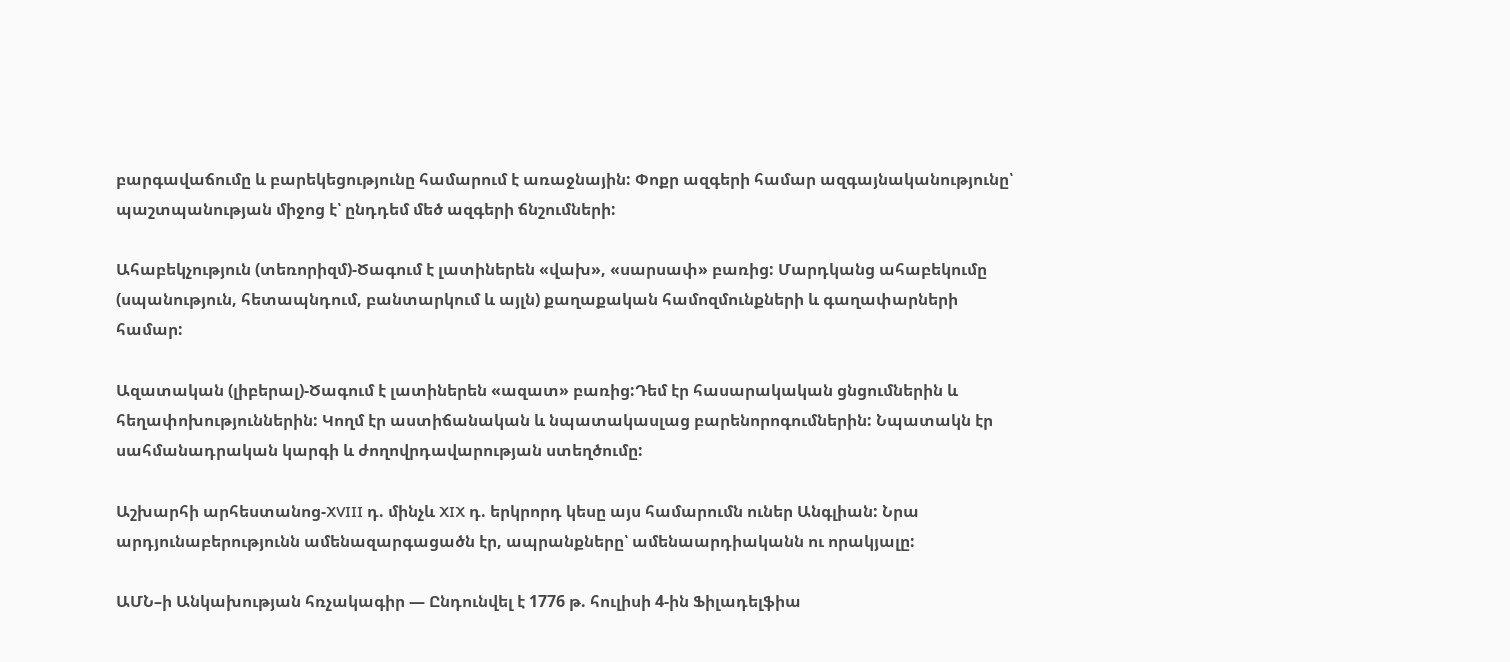բարգավաճումը և բարեկեցությունը համարում է առաջնային: Փոքր ազգերի համար ազգայնականությունը՝ պաշտպանության միջոց է՝ ընդդեմ մեծ ազգերի ճնշումների:

Ահաբեկչություն (տեռորիզմ)-Ծագում է լատիներեն «վախ», «սարսափ» բառից: Մարդկանց ահաբեկումը (սպանություն, հետապնդում, բանտարկում և այլն) քաղաքական համոզմունքների և գաղափարների համար:

Ազատական (լիբերալ)-Ծագում է լատիներեն «ազատ» բառից:Դեմ էր հասարակական ցնցումներին և հեղափոխություններին: Կողմ էր աստիճանական և նպատակասլաց բարենորոգումներին: Նպատակն էր սահմանադրական կարգի և ժողովրդավարության ստեղծումը:

Աշխարհի արհեստանոց-XVIII դ. մինչև XIX դ. երկրորդ կեսը այս համարումն ուներ Անգլիան: Նրա արդյունաբերությունն ամենազարգացածն էր, ապրանքները՝ ամենաարդիականն ու որակյալը:

ԱՄՆ–ի Անկախության հռչակագիր — Ընդունվել է 1776 թ. հուլիսի 4-ին Ֆիլադելֆիա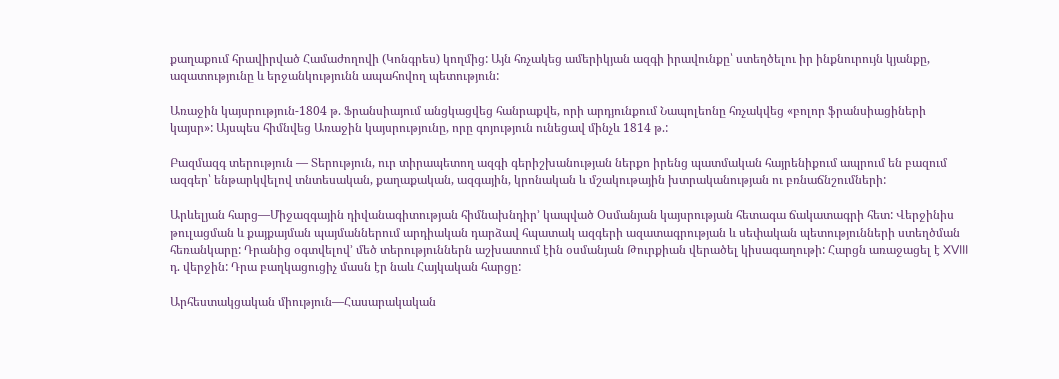քաղաքում հրավիրված Համաժողովի (Կոնգրես) կողմից: Այն հռչակեց ամերիկյան ազգի իրավունքը՝ ստեղծելու իր ինքնուրույն կյանքը, ազատությունը և երջանկությունն ապահովող պետություն:

Առաջին կայսրություն-1804 թ. Ֆրանսիայում անցկացվեց հանրաքվե, որի արդյունքում Նապոլեոնը հռչակվեց «բոլոր ֆրանսիացիների կայսր»: Այսպես հիմնվեց Առաջին կայսրությունը, որը գոյություն ունեցավ մինչև 1814 թ.:

Բազմազգ տերություն — Տերություն, ուր տիրապետող ազգի գերիշխանության ներքո իրենց պատմական հայրենիքում ապրում են բազում ազգեր՝ ենթարկվելով տնտեսական, քաղաքական, ազգային, կրոնական և մշակութային խտրականության ու բռնաճնշումների:

Արևելյան հարց—Միջազգային դիվանագիտության հիմնախնդիր’ կապված Օսմանյան կայսրության հետագա ճակատագրի հետ: Վերջինիս թուլացման և քայքայման պայմաններում արդիական դարձավ հպատակ ազգերի ազատագրության և սեփական պետությունների ստեղծման հեռանկարը: Դրանից օգտվելով’ մեծ տերություններն աշխատում էին օսմանյան Թուրքիան վերածել կիսագաղութի: Հարցն առաջացել է XVIII դ. վերջին: Դրա բաղկացուցիչ մասն էր նաև Հայկական հարցը:

Արհեստակցական միություն—Հասարակական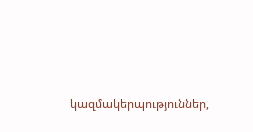կազմակերպություններ,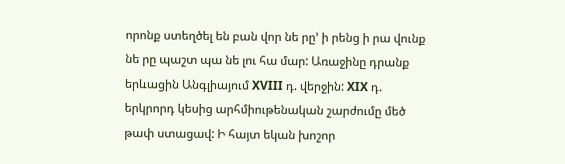որոնք ստեղծել են բան վոր նե րը’ ի րենց ի րա վունք նե րը պաշտ պա նե լու հա մար: Առաջինը դրանք երևացին Անգլիայում XVIII դ. վերջին: XIX դ. երկրորդ կեսից արհմիութենական շարժումը մեծ թափ ստացավ: Ի հայտ եկան խոշոր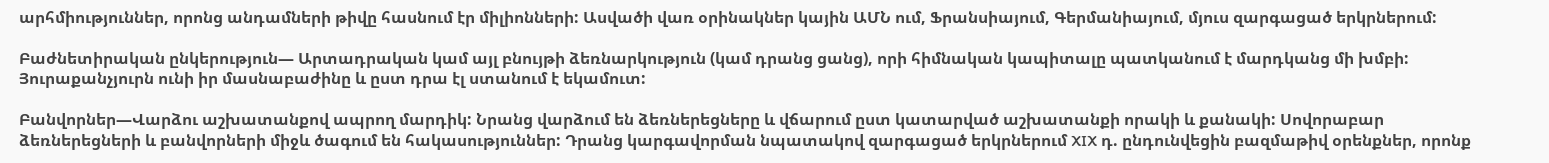արհմիություններ, որոնց անդամների թիվը հասնում էր միլիոնների: Ասվածի վառ օրինակներ կային ԱՄՆ ում, Ֆրանսիայում, Գերմանիայում, մյուս զարգացած երկրներում:

Բաժնետիրական ընկերություն— Արտադրական կամ այլ բնույթի ձեռնարկություն (կամ դրանց ցանց), որի հիմնական կապիտալը պատկանում է մարդկանց մի խմբի: Յուրաքանչյուրն ունի իր մասնաբաժինը և ըստ դրա էլ ստանում է եկամուտ:

Բանվորներ—Վարձու աշխատանքով ապրող մարդիկ: Նրանց վարձում են ձեռներեցները և վճարում ըստ կատարված աշխատանքի որակի և քանակի: Սովորաբար ձեռներեցների և բանվորների միջև ծագում են հակասություններ: Դրանց կարգավորման նպատակով զարգացած երկրներում XIX դ. ընդունվեցին բազմաթիվ օրենքներ, որոնք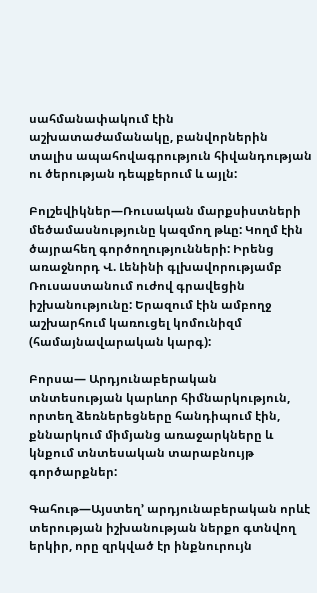սահմանափակում էին աշխատաժամանակը, բանվորներին տալիս ապահովագրություն հիվանդության ու ծերության դեպքերում և այլն:

Բոլշեվիկներ—Ռուսական մարքսիստների մեծամասնությունը կազմող թևը: Կողմ էին ծայրահեղ գործողությունների: Իրենց առաջնորդ Վ. Լենինի գլխավորությամբ Ռուսաստանում ուժով գրավեցին իշխանությունը: Երազում էին ամբողջ աշխարհում կառուցել կոմունիզմ (համայնավարական կարգ):

Բորսա— Արդյունաբերական տնտեսության կարևոր հիմնարկություն, որտեղ ձեռներեցները հանդիպում էին, քննարկում միմյանց առաջարկները և կնքում տնտեսական տարաբնույթ գործարքներ:

Գահութ—Այստեղ’ արդյունաբերական որևէ տերության իշխանության ներքո գտնվող երկիր, որը զրկված էր ինքնուրույն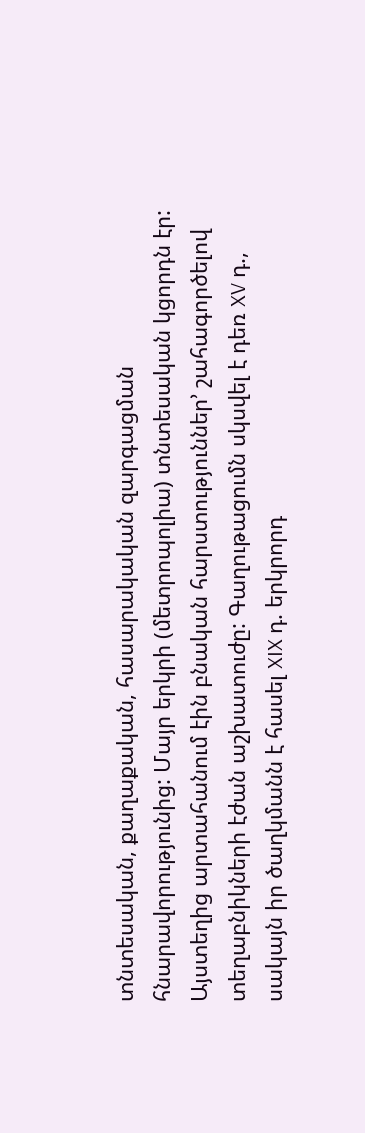տնտեսական, քաղաքական, հասարակական զարգացման հնարավորությունից: Մայր երկրի (մետրոպոլիա) տնտեսական կցորդն էր: Այստեղից արտահանում էին բնական հարստություններ’ շահագործելով տեղաբնիկների էժան աշխատուժը: Գաղութացումն սկսվել է դեռ XV դ., սակայն իր ծաղկմանն է հասել XIX դ. երկրորդ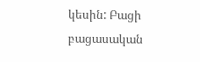կեսին: Բացի բացասական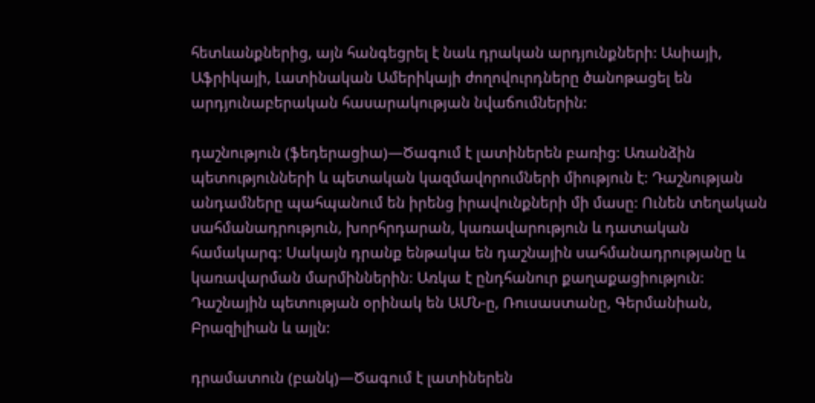հետևանքներից, այն հանգեցրել է նաև դրական արդյունքների: Ասիայի, Աֆրիկայի, Լատինական Ամերիկայի ժողովուրդները ծանոթացել են արդյունաբերական հասարակության նվաճումներին:

դաշնություն (ֆեդերացիա)—Ծագում է լատիներեն բառից: Առանձին պետությունների և պետական կազմավորումների միություն է: Դաշնության անդամները պահպանում են իրենց իրավունքների մի մասը: Ունեն տեղական սահմանադրություն, խորհրդարան, կառավարություն և դատական համակարգ: Սակայն դրանք ենթակա են դաշնային սահմանադրությանը և կառավարման մարմիններին: Առկա է ընդհանուր քաղաքացիություն: Դաշնային պետության օրինակ են ԱՄՆ-ը, Ռուսաստանը, Գերմանիան, Բրազիլիան և այլն:

դրամատուն (բանկ)—Ծագում է լատիներեն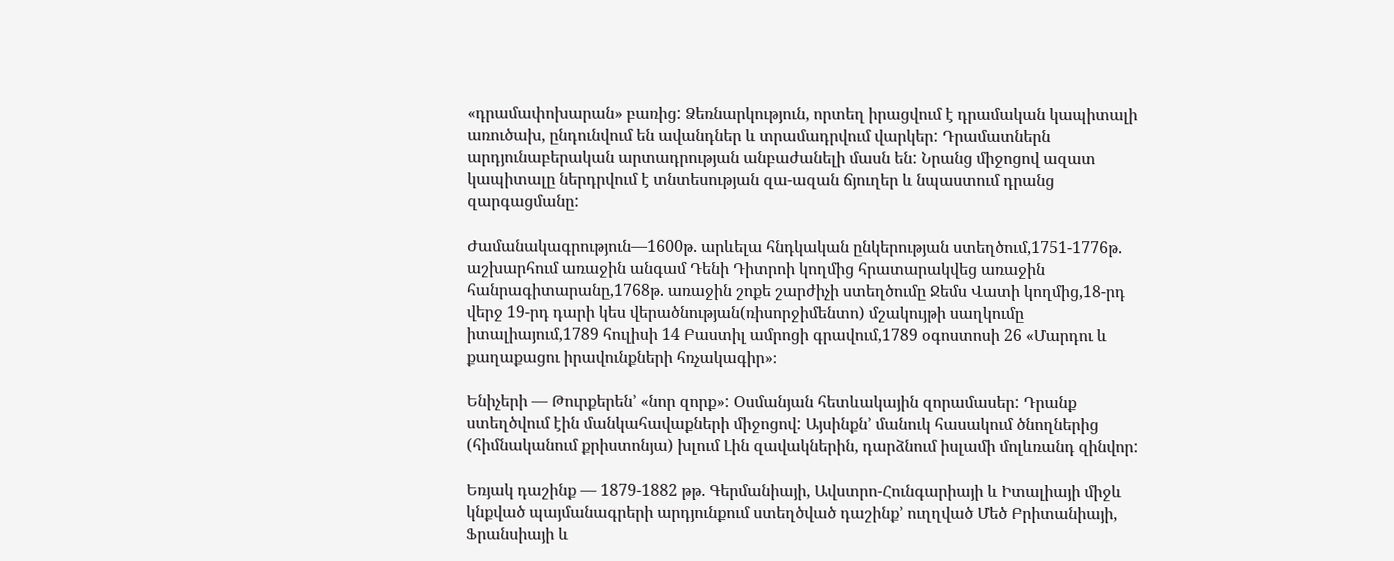«դրամափոխարան» բառից: Ձեռնարկություն, որտեղ իրացվում է դրամական կապիտալի առուծախ, ընդունվում են ավանդներ և տրամադրվում վարկեր: Դրամատներն արդյունաբերական արտադրության անբաժանելի մասն են: Նրանց միջոցով ազատ կապիտալը ներդրվում է տնտեսության զա-ազան ճյուղեր և նպաստում դրանց զարգացմանը:

Ժամանակագրություն—1600թ. արևելա հնդկական ընկերության ստեղծում,1751-1776թ. աշխարհում առաջին անգամ Դենի Դիտրոի կողմից հրատարակվեց առաջին հանրագիտարանը,1768թ. առաջին շոքե շարժիչի ստեղծումը Ջեմս Վատի կողմից,18-րդ վերջ 19-րդ դարի կես վերածնության(ռիսորջիմենտո) մշակույթի սաղկումը իտալիայում,1789 հուլիսի 14 Բաստիլ ամրոցի գրավում,1789 օգոստոսի 26 «Մարդու և քաղաքացու իրավունքների հռչակագիր»։

Ենիչերի — Թուրքերեն’ «նոր զորք»: Օսմանյան հետևակային զորամասեր: Դրանք ստեղծվում էին մանկահավաքների միջոցով: Այսինքն’ մանուկ հասակում ծնողներից (հիմնականում քրիստոնյա) խլում Լին զավակներին, դարձնում իսլամի մոլևռանդ զինվոր:

Եռյակ դաշինք — 1879-1882 թթ. Գերմանիայի, Ավստրո-Հունգարիայի և Իտալիայի միջև կնքված պայմանագրերի արդյունքում ստեղծված դաշինք’ ուղղված Մեծ Բրիտանիայի, Ֆրանսիայի և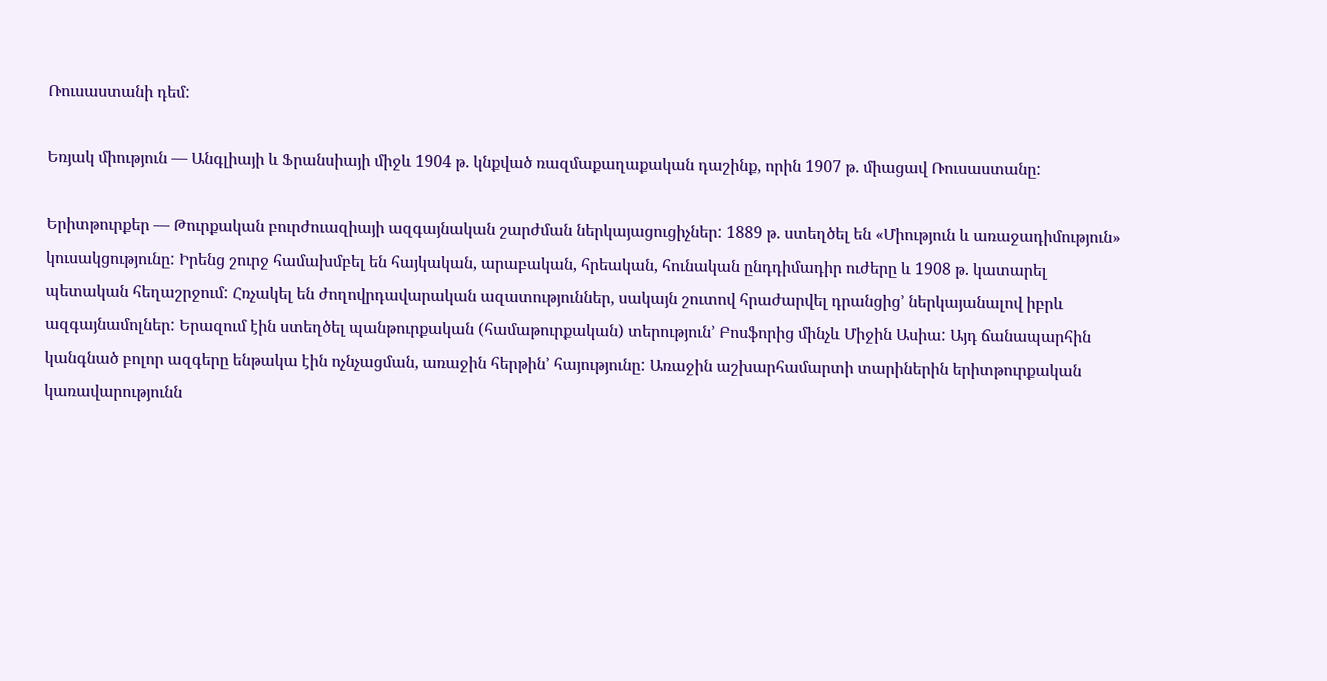Ռուսաստանի դեմ:

Եռյակ միություն — Անգլիայի և Ֆրանսիայի միջև 1904 թ. կնքված ռազմաքաղաքական դաշինք, որին 1907 թ. միացավ Ռուսաստանը:

Երիտթուրքեր — Թուրքական բուրժուազիայի ազգայնական շարժման ներկայացուցիչներ: 1889 թ. ստեղծել են «Միություն և առաջադիմություն» կուսակցությունը: Իրենց շուրջ համախմբել են հայկական, արաբական, հրեական, հունական ընդդիմադիր ուժերը և 1908 թ. կատարել պետական հեղաշրջում: Հռչակել են ժողովրդավարական ազատություններ, սակայն շուտով հրաժարվել դրանցից’ ներկայանալով իբրև ազգայնամոլներ: Երազում էին ստեղծել պանթուրքական (համաթուրքական) տերություն’ Բոսֆորից մինչև Միջին Ասիա: Այդ ճանապարհին կանգնած բոլոր ազգերը ենթակա էին ոչնչացման, առաջին հերթին’ հայությունը: Առաջին աշխարհամարտի տարիներին երիտթուրքական կառավարությունն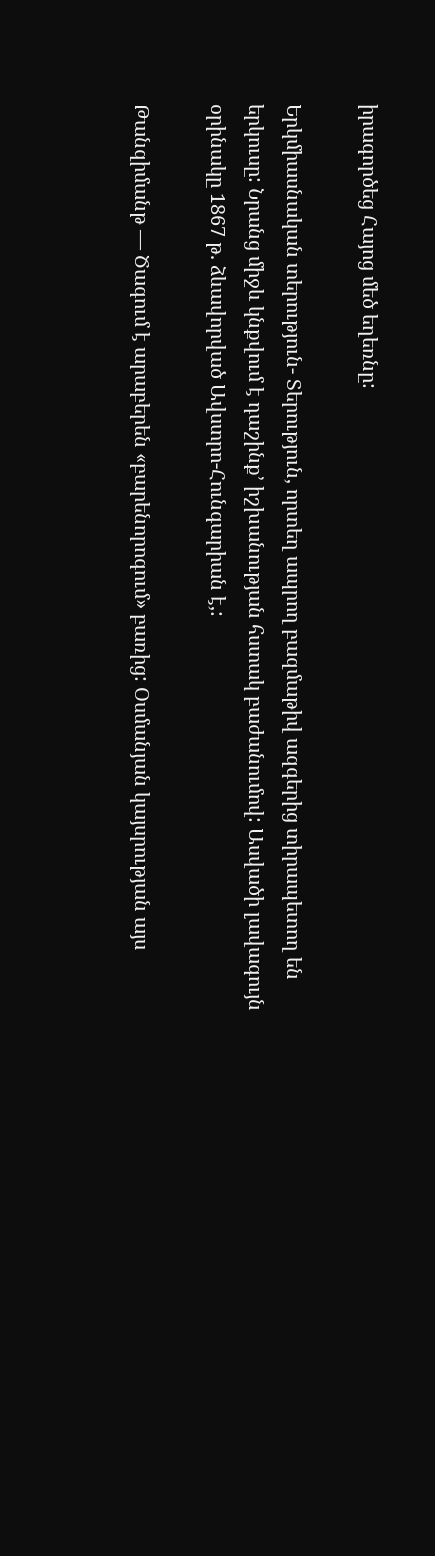իրագործեց Հայոց մեծ եղեռնը:

Երկմիասնական տերություն- Տերություն, որտեղ ապրող բազմաթիվ ազգերից տիրապետող են երկուսը: Նրանց միջև կնքվում է դաշինք’ իշխանության հստակ բաժանումով: Ասվածի լավագույն օրինակը 1867 թ. ձևավորված Ավստրո-Հունգարիան է,:

Թանզիմանթ — Ծագում է արաբերեն «բարենորոգում» բառից: Օսմանյան կայսրության այս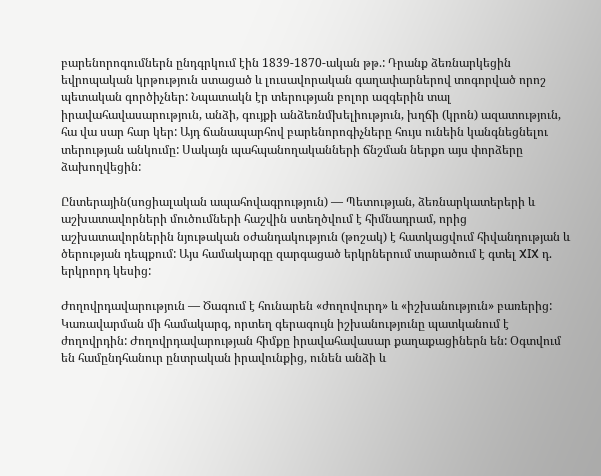բարենորոգումներն ընդգրկում էին 1839-1870-ական թթ.: Դրանք ձեռնարկեցին եվրոպական կրթություն ստացած և լուսավորական գաղափարներով տոգորված որոշ պետական գործիչներ: Նպատակն էր տերության բոլոր ազգերին տալ իրավահավասարություն, անձի, գույքի անձեռնմխելիություն, խղճի (կրոն) ազատություն, հա վա սար հար կեր: Այդ ճանապարհով բարենորոգիչները հույս ունեին կանգնեցնելու տերության անկումը: Սակայն պահպանողականների ճնշման ներքո այս փորձերը ձախողվեցին:

Ընտերային(սոցիալական ապահովագրություն) — Պետության, ձեռնարկատերերի և աշխատավորների մուծումների հաշվին ստեղծվում է հիմնադրամ, որից աշխատավորներին նյութական օժանդակություն (թոշակ) է հատկացվում հիվանդության և ծերության դեպքում: Այս համակարգը զարգացած երկրներում տարածում է գտել XIX դ. երկրորդ կեսից:

Ժողովրդավարություն — Ծագում է հունարեն «ժողովուրդ» և «իշխանություն» բառերից: Կառավարման մի համակարգ, որտեղ գերագույն իշխանությունը պատկանում է ժողովրդին: Ժողովրդավարության հիմքը իրավահավասար քաղաքացիներն են: Օգտվում են համընդհանուր ընտրական իրավունքից, ունեն անձի և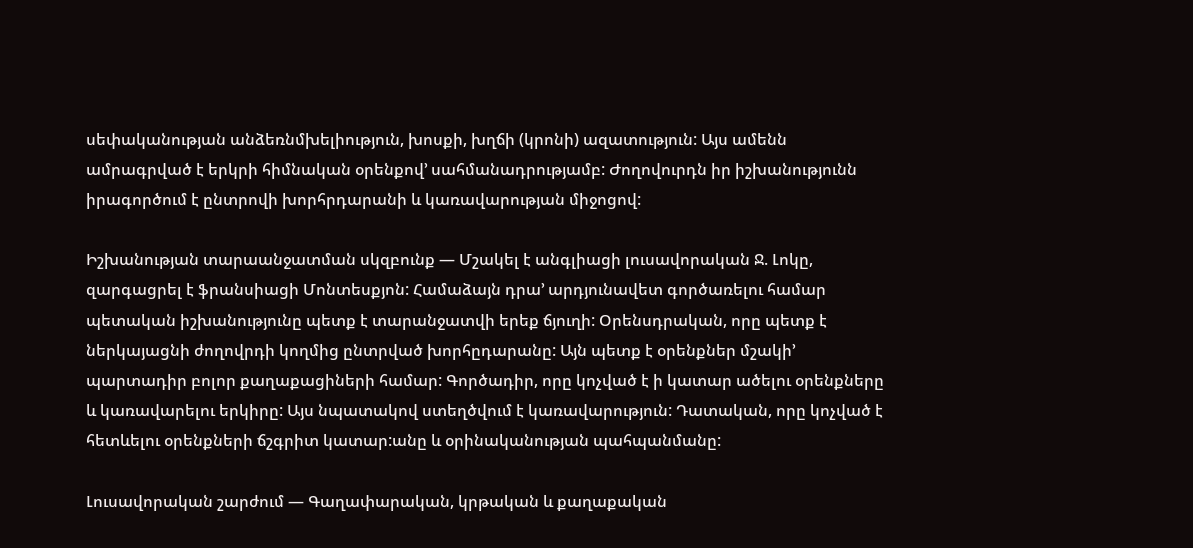սեփականության անձեռնմխելիություն, խոսքի, խղճի (կրոնի) ազատություն: Այս ամենն ամրագրված է երկրի հիմնական օրենքով’ սահմանադրությամբ: Ժողովուրդն իր իշխանությունն իրագործում է ընտրովի խորհրդարանի և կառավարության միջոցով:

Իշխանության տարաանջատման սկզբունք — Մշակել է անգլիացի լուսավորական Ջ. Լոկը, զարգացրել է ֆրանսիացի Մոնտեսքյոն: Համաձայն դրա’ արդյունավետ գործառելու համար պետական իշխանությունը պետք է տարանջատվի երեք ճյուղի: Օրենսդրական, որը պետք է ներկայացնի ժողովրդի կողմից ընտրված խորհըդարանը: Այն պետք է օրենքներ մշակի’ պարտադիր բոլոր քաղաքացիների համար: Գործադիր, որը կոչված է ի կատար ածելու օրենքները և կառավարելու երկիրը: Այս նպատակով ստեղծվում է կառավարություն: Դատական, որը կոչված է հետևելու օրենքների ճշգրիտ կատար:անը և օրինականության պահպանմանը:

Լուսավորական շարժում — Գաղափարական, կրթական և քաղաքական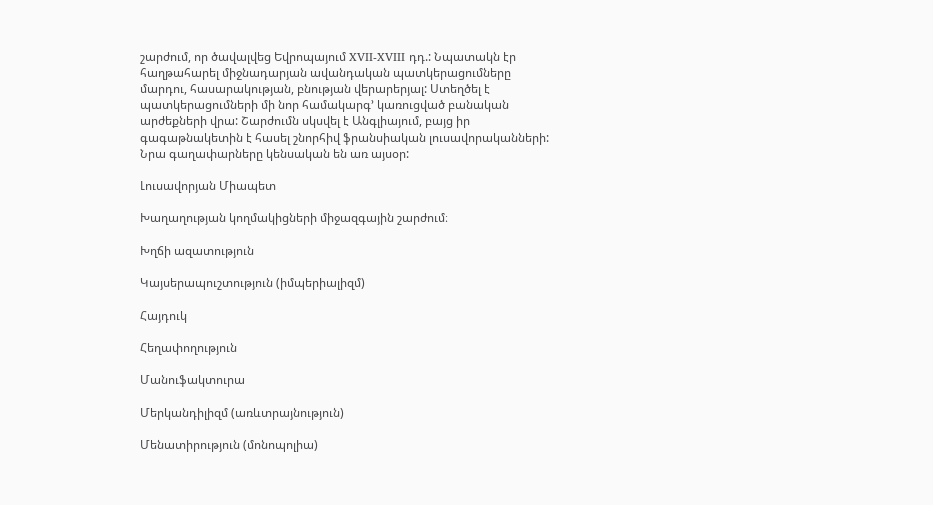շարժում, որ ծավալվեց Եվրոպայում XVII-XVIII դդ.: Նպատակն էր հաղթահարել միջնադարյան ավանդական պատկերացումները մարդու, հասարակության, բնության վերարերյալ: Ստեղծել է պատկերացումների մի նոր համակարգ’ կառուցված բանական արժեքների վրա: Շարժումն սկսվել է Անգլիայում, բայց իր գագաթնակետին է հասել շնորհիվ ֆրանսիական լուսավորականների: Նրա գաղափարները կենսական են առ այսօր:

Լուսավորյան Միապետ

Խաղաղության կողմակիցների միջազգային շարժում։

Խղճի ազատություն

Կայսերապուշտություն (իմպերիալիզմ)

Հայդուկ

Հեղափողություն

Մանուֆակտուրա

Մերկանդիլիզմ (առևտրայնություն)

Մենատիրություն (մոնոպոլիա)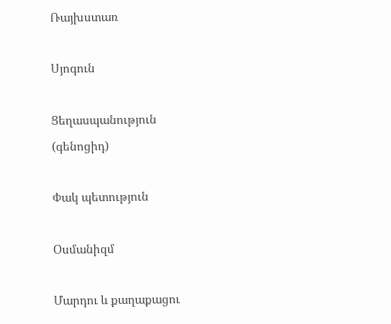Ռայխստառ

Սյոգուն

Ցեղասպանություն (գենոցիդ)

Փակ պետություն

Օսմանիզմ

Մարդու և քաղաքացու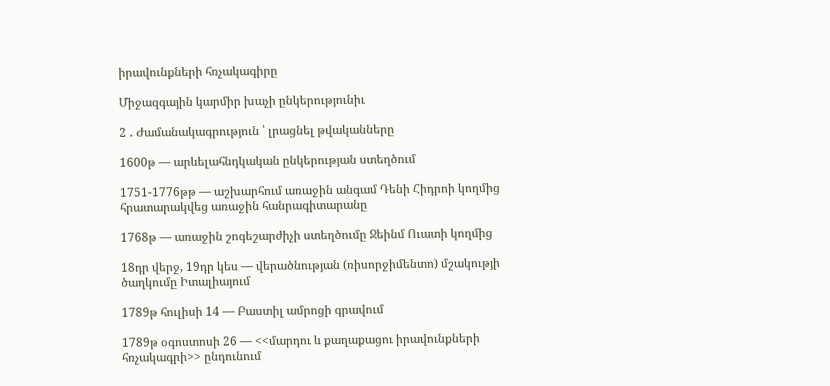իրավունքների հռչակագիրը

Միջազգային կարմիր խաչի ընկերությունիւ

2 ․ Ժամանակագրություն ՝ լրացնել թվականները

1600թ — արևելահնդկական ընկերության ստեղծում

1751-1776թթ — աշխարհում առաջին անգամ Դենի Հիդրոի կողմից հրատարակվեց առաջին հանրագիտարանը

1768թ — առաջին շոգեշարժիչի ստեղծումը Ջեինմ Ուատի կողմից

18դր վերջ, 19դր կես — վերածնության (ռիսորջիմենտո) մշակությի ծաղկումը Իտալիայում

1789թ հուլիսի 14 — Բաստիլ ամրոցի գրավում

1789թ օգոստոսի 26 — <<մարդու և քաղաքացու իրավունքների հռչակագրի>> ընդունում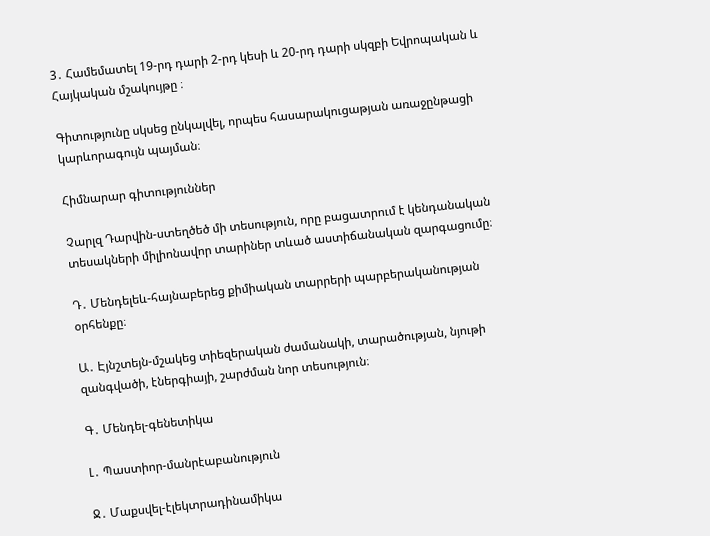3․ Համեմատել 19-րդ դարի 2-րդ կեսի և 20-րդ դարի սկզբի Եվրոպական և Հայկական մշակույթը ։

Գիտությունը սկսեց ընկալվել, որպես հասարակուցաթյան առաջընթացի կարևորագույն պայման։

Հիմնարար գիտություններ

Չարլզ Դարվին-ստեղծեծ մի տեսություն, որը բացատրում է կենդանական տեսակների միլիոնավոր տարիներ տևած աստիճանական զարգացումը։

Դ․ Մենդելեև-հայնաբերեց քիմիական տարրերի պարբերականության օրհենքը։

Ա․ Էյնշտեյն-մշակեց տիեզերական ժամանակի, տարածության, նյութի զանգվածի, էներգիայի, շարժման նոր տեսություն։

Գ․ Մենդել-գենետիկա

Լ․ Պաստիոր-մանրէաբանություն

Ջ․ Մաքսվել-էլեկտրադինամիկա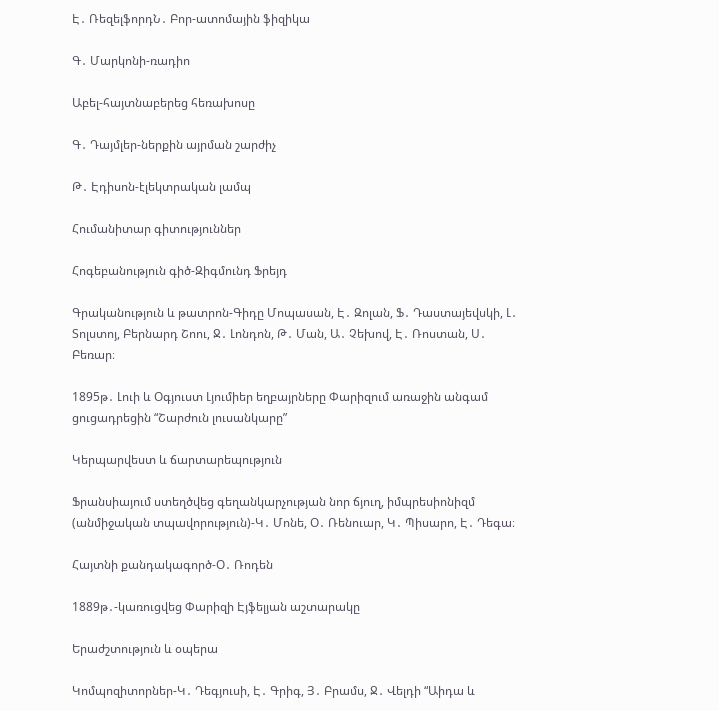Է․ ՌեզելֆորդՆ․ Բոր-ատոմային ֆիզիկա

Գ․ Մարկոնի-ռադիո

Աբել-հայտնաբերեց հեռախոսը

Գ․ Դայմլեր-ներքին այրման շարժիչ

Թ․ Էդիսոն-էլեկտրական լամպ

Հումանիտար գիտություններ

Հոգեբանություն գիծ-Զիգմունդ Ֆրեյդ

Գրականություն և թատրոն-Գիդը Մոպասան, Է․ Զոլան, Ֆ․ Դաստայեվսկի, Լ․ Տոլստոյ, Բերնարդ Շոու, Ջ․ Լոնդոն, Թ․ Ման, Ա․ Չեխով, Է․ Ռոստան, Ս․ Բեռար։

1895թ․ Լուի և Օգյուստ Լյումիեր եղբայրները Փարիզում առաջին անգամ ցուցադրեցին “Շարժուն լուսանկարը”

Կերպարվեստ և ճարտարեպություն

Ֆրանսիայում ստեղծվեց գեղանկարչության նոր ճյուղ, իմպրեսիոնիզմ (անմիջական տպավորություն)-Կ․ Մոնե, Օ․ Ռենուար, Կ․ Պիսարո, Է․ Դեգա։

Հայտնի քանդակագործ-Օ․ Ռոդեն

1889թ․-կառուցվեց Փարիզի Էյֆելյան աշտարակը

Երաժշտություն և օպերա

Կոմպոզիտորներ-Կ․ Դեգյուսի, Է․ Գրիգ, Յ․ Բրամս, Ջ․ Վելդի “Աիդա և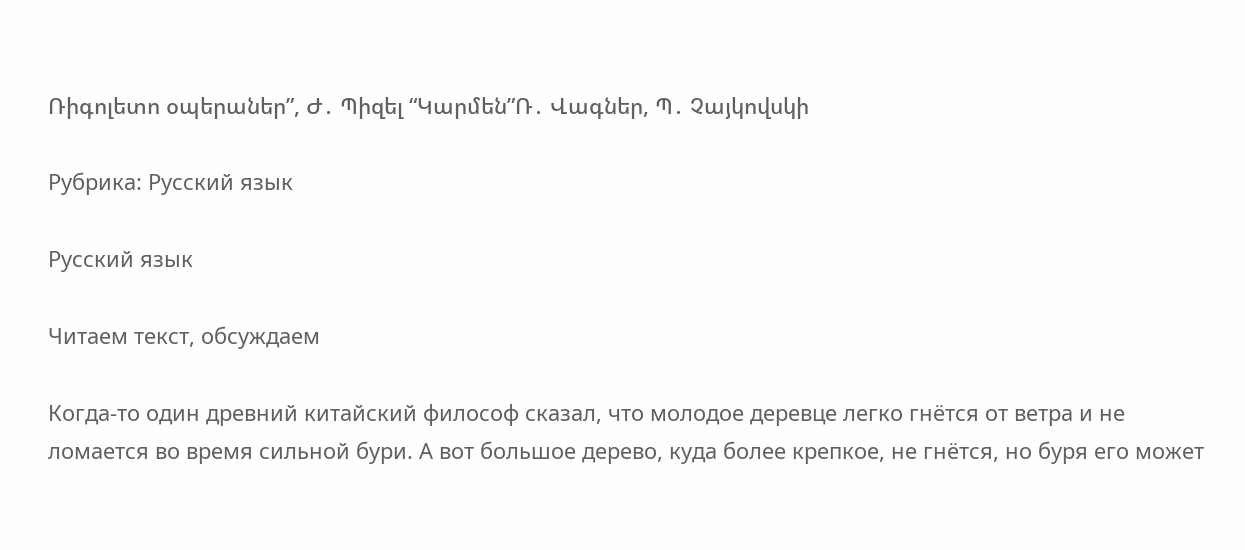Ռիգոլետո օպերաներ”, Ժ․ Պիզել “Կարմեն”Ռ․ Վագներ, Պ․ Չայկովսկի

Рубрика: Русский язык

Русский язык

Читаем текст, обсуждаем

Когда-то один древний китайский философ сказал, что молодое деревце легко гнётся от ветра и не ломается во время сильной бури. А вот большое дерево, куда более крепкое, не гнётся, но буря его может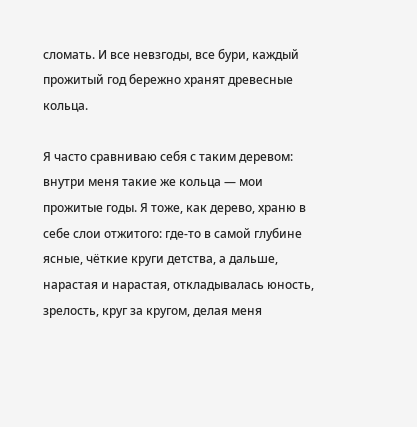сломать. И все невзгоды, все бури, каждый прожитый год бережно хранят древесные кольца.

Я часто сравниваю себя с таким деревом: внутри меня такие же кольца — мои прожитые годы. Я тоже, как дерево, храню в себе слои отжитого: где-то в самой глубине ясные, чёткие круги детства, а дальше, нарастая и нарастая, откладывалась юность, зрелость, круг за кругом, делая меня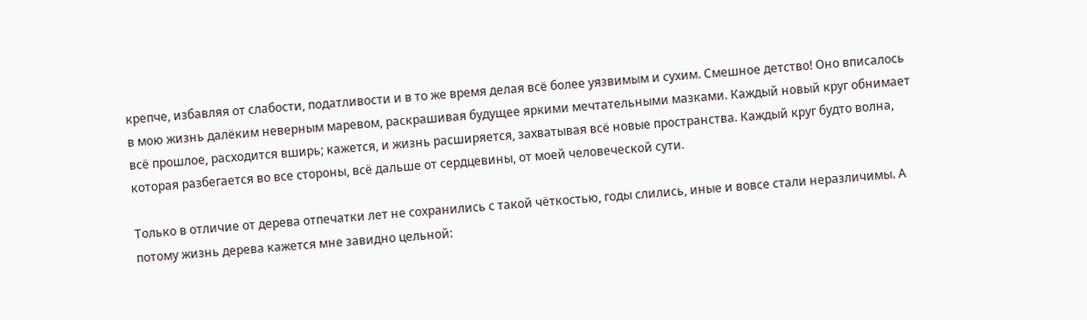крепче, избавляя от слабости, податливости и в то же время делая всё более уязвимым и сухим. Смешное детство! Оно вписалось в мою жизнь далёким неверным маревом, раскрашивая будущее яркими мечтательными мазками. Каждый новый круг обнимает всё прошлое, расходится вширь; кажется, и жизнь расширяется, захватывая всё новые пространства. Каждый круг будто волна, которая разбегается во все стороны, всё дальше от сердцевины, от моей человеческой сути.

Только в отличие от дерева отпечатки лет не сохранились с такой чёткостью, годы слились, иные и вовсе стали неразличимы. А потому жизнь дерева кажется мне завидно цельной: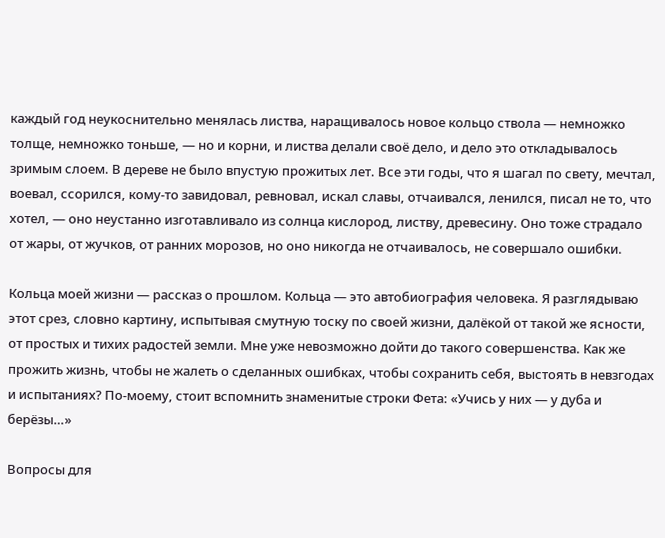каждый год неукоснительно менялась листва, наращивалось новое кольцо ствола — немножко толще, немножко тоньше, — но и корни, и листва делали своё дело, и дело это откладывалось зримым слоем. В дереве не было впустую прожитых лет. Все эти годы, что я шагал по свету, мечтал, воевал, ссорился, кому-то завидовал, ревновал, искал славы, отчаивался, ленился, писал не то, что хотел, — оно неустанно изготавливало из солнца кислород, листву, древесину. Оно тоже страдало от жары, от жучков, от ранних морозов, но оно никогда не отчаивалось, не совершало ошибки.

Кольца моей жизни — рассказ о прошлом. Кольца — это автобиография человека. Я разглядываю этот срез, словно картину, испытывая смутную тоску по своей жизни, далёкой от такой же ясности, от простых и тихих радостей земли. Мне уже невозможно дойти до такого совершенства. Как же прожить жизнь, чтобы не жалеть о сделанных ошибках, чтобы сохранить себя, выстоять в невзгодах и испытаниях? По-моему, стоит вспомнить знаменитые строки Фета: «Учись у них — у дуба и берёзы…»

Вопросы для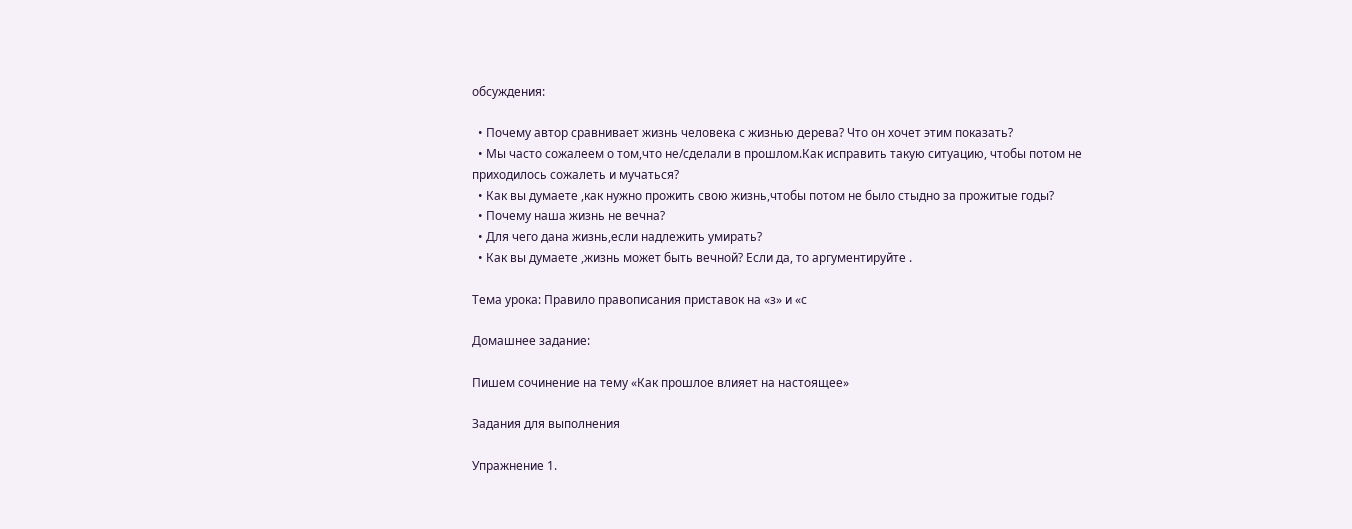обсуждения:

  • Почему автор сравнивает жизнь человека с жизнью дерева? Что он хочет этим показать?
  • Мы часто сожалеем о том,что не/сделали в прошлом.Как исправить такую ситуацию, чтобы потом не приходилось сожалеть и мучаться?
  • Как вы думаете ,как нужно прожить свою жизнь,чтобы потом не было стыдно за прожитые годы?
  • Почему наша жизнь не вечна?
  • Для чего дана жизнь,если надлежить умирать?
  • Как вы думаете ,жизнь может быть вечной? Если да, то аргументируйте .

Тема урока: Правило правописания приставок на «з» и «с

Домашнее задание:

Пишем сочинение на тему «Как прошлое влияет на настоящее»

Задания для выполнения

Упражнение 1.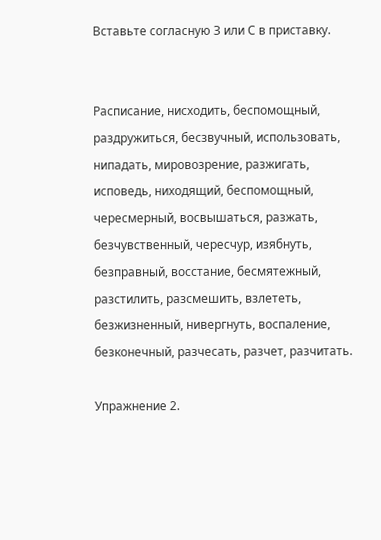Вставьте согласную З или С в приставку.


Расписание, нисходить, беспомощный, раздружиться, бесзвучный, использовать, нипадать, мировозрение, разжигать, исповедь, ниходящий, беспомощный, чересмерный, восвышаться, разжать, безчувственный, чересчур, изябнуть, безправный, восстание, бесмятежный, разстилить, разсмешить, взлететь, безжизненный, нивергнуть, воспаление, безконечный, разчесать, разчет, разчитать.

Упражнение 2.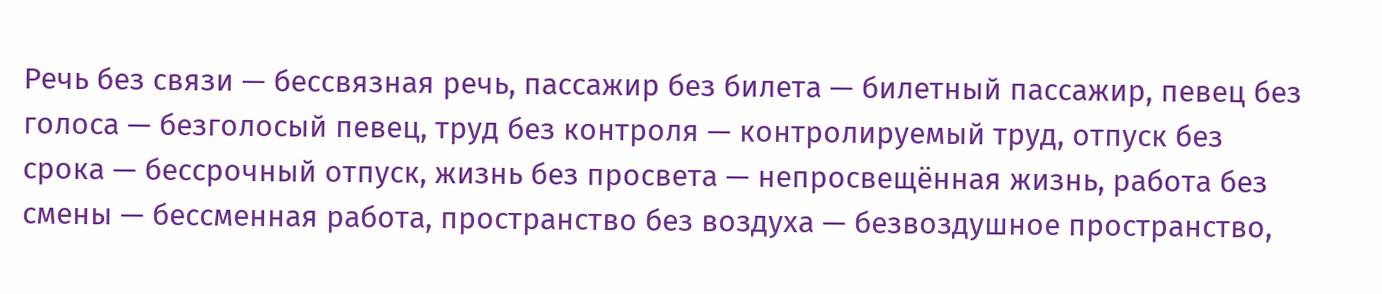Речь без связи — бессвязная речь, пассажир без билета — билетный пассажир, певец без голоса — безголосый певец, труд без контроля — контролируемый труд, отпуск без срока — бессрочный отпуск, жизнь без просвета — непросвещённая жизнь, работа без смены — бессменная работа, пространство без воздуха — безвоздушное пространство,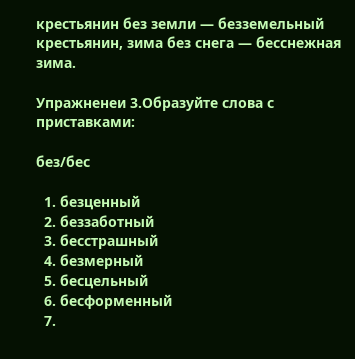крестьянин без земли — безземельный крестьянин, зима без снега — бесснежная зима.

Упражненеи 3.Образуйте слова с приставками:

без/бес

  1. безценный
  2. беззаботный
  3. бесстрашный
  4. безмерный
  5. бесцельный
  6. бесформенный
  7.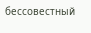бессовестный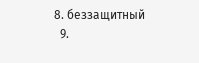8. беззащитный
  9.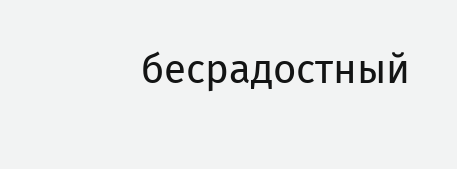бесрадостный